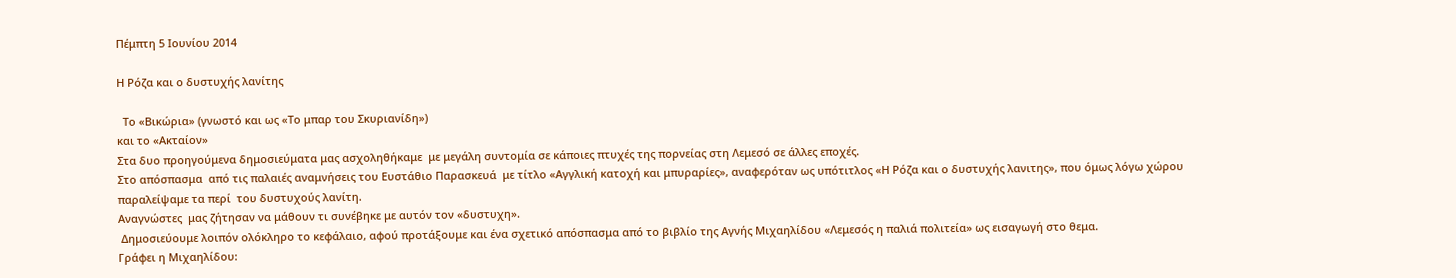Πέμπτη 5 Ιουνίου 2014

Η Ρόζα και ο δυστυχής λανίτης

  Το «Βικώρια» (γνωστό και ως «Το μπαρ του Σκυριανίδη»)
και το «Ακταίον»
Στα δυο προηγούμενα δημοσιεύματα μας ασχοληθήκαμε  με μεγάλη συντομία σε κάποιες πτυχές της πορνείας στη Λεμεσό σε άλλες εποχές.
Στο απόσπασμα  από τις παλαιές αναμνήσεις του Ευστάθιο Παρασκευά  με τίτλο «Αγγλική κατοχή και μπυραρίες», αναφερόταν ως υπότιτλος «Η Ρόζα και ο δυστυχής λανιτης», που όμως λόγω χώρου παραλείψαμε τα περί  του δυστυχούς λανίτη.
Αναγνώστες  μας ζήτησαν να μάθουν τι συνέβηκε με αυτόν τον «δυστυχη».
 Δημοσιεύουμε λοιπόν ολόκληρο το κεφάλαιο, αφού προτάξουμε και ένα σχετικό απόσπασμα από το βιβλίο της Αγνής Μιχαηλίδου «Λεμεσός η παλιά πολιτεία» ως εισαγωγή στο θεμα.
Γράφει η Μιχαηλίδου: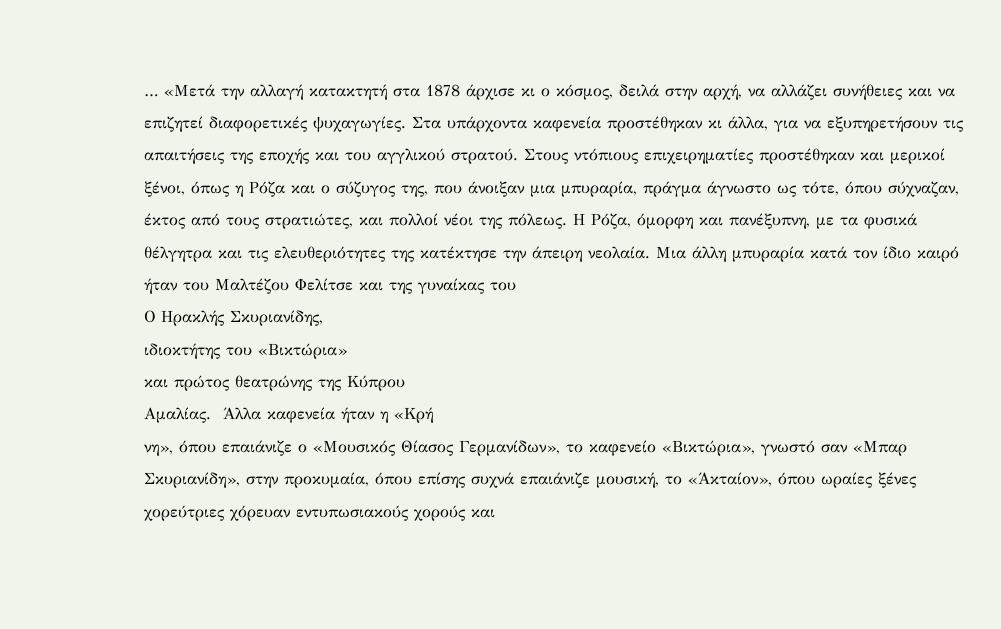… «Μετά την αλλαγή κατακτητή στα 1878 άρχισε κι ο κόσμος, δειλά στην αρχή, να αλλάζει συνήθειες και να επιζητεί διαφορετικές ψυχαγωγίες. Στα υπάρχοντα καφενεία προστέθηκαν κι άλλα, για να εξυπηρετήσουν τις απαιτήσεις της εποχής και του αγγλικού στρατού. Στους ντόπιους επιχειρηματίες προστέθηκαν και μερικοί ξένοι, όπως η Ρόζα και ο σύζυγος της, που άνοιξαν μια μπυραρία, πράγμα άγνωστο ως τότε, όπου σύχναζαν, έκτος από τους στρατιώτες, και πολλοί νέοι της πόλεως. Η Ρόζα, όμορφη και πανέξυπνη, με τα φυσικά θέλγητρα και τις ελευθεριότητες της κατέκτησε την άπειρη νεολαία. Μια άλλη μπυραρία κατά τον ίδιο καιρό ήταν του Μαλτέζου Φελίτσε και της γυναίκας του
Ο Ηρακλής Σκυριανίδης,
ιδιοκτήτης του «Βικτώρια»
και πρώτος θεατρώνης της Κύπρου
Αμαλίας.  Άλλα καφενεία ήταν η «Κρή
νη», όπου επαιάνιζε ο «Μουσικός Θίασος Γερμανίδων», το καφενείο «Βικτώρια», γνωστό σαν «Μπαρ Σκυριανίδη», στην προκυμαία, όπου επίσης συχνά επαιάνιζε μουσική, το «Άκταίον», όπου ωραίες ξένες χορεύτριες χόρευαν εντυπωσιακούς χορούς και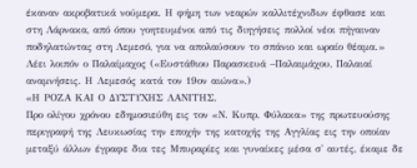έκαναν ακροβατικά νούμερα. Η φήμη των νεαρών καλλιτέχνιδων έφθασε και στη Λάρνακα, από όπου γοητευμένοι από τις διηγήσεις πολλοί νέοι πήγαιναν ποδηλατώντας στη Λεμεσό, για να απολαύσουν το σπάνιο και ωραίο θέαμα.»
Λέει λοιπόν ο Παλαίμαχος («Ευστάθιου Παρασκευά –Παλαιμάχου, Παλαιαί αναμνήσεις. Η Λεμεσός κατά τον 19ον αιώνα».)
«Η ΡΟΖΑ ΚΑΙ Ο ΔΥΣΤΥΧΗΣ ΛΑΝΙΤΗΣ.
Προ ολίγου χρόνου εδημοσιεύθη εις τον «Ν. Κυπρ. Φύλακα» της πρωτευούσης περιγραφή της Λευκωσίας την εποχήν της κατοχής της Αγγλίας εις την οποίαν μεταξύ άλλων έγραφε δια τες Μπυραρίες και γυναίκες μέσα σ' αυτές, έκαμε δε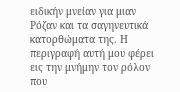ειδικήν μνείαν για μιαν Ρόζαν και τα σαγηνευτικά κατορθώματα της. Η περιγραφή αυτή μου φέρει εις την μνήμην τον ρόλον που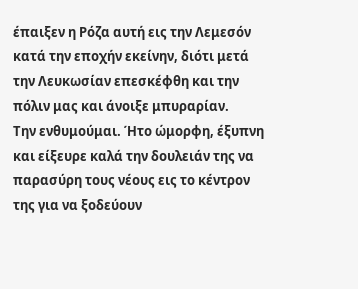έπαιξεν η Ρόζα αυτή εις την Λεμεσόν κατά την εποχήν εκείνην, διότι μετά την Λευκωσίαν επεσκέφθη και την πόλιν μας και άνοιξε μπυραρίαν.
Την ενθυμούμαι. Ήτο ώμορφη, έξυπνη και είξευρε καλά την δουλειάν της να παρασύρη τους νέους εις το κέντρον της για να ξοδεύουν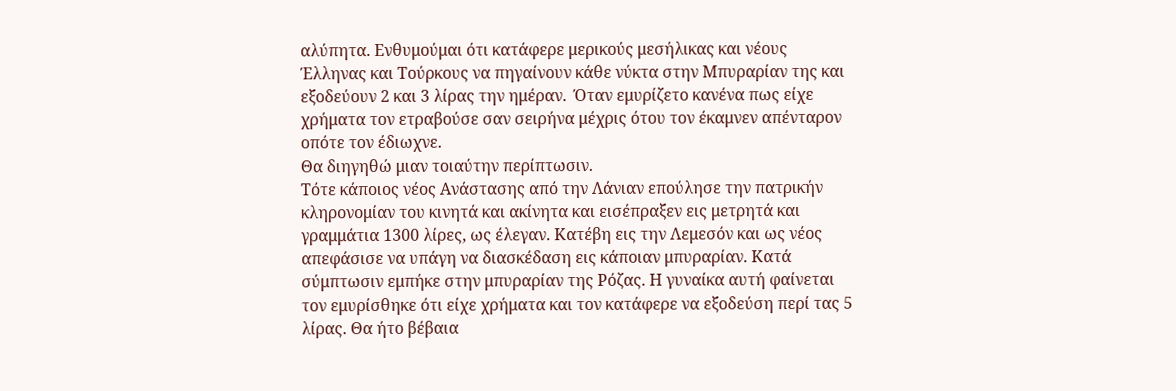αλύπητα. Ενθυμούμαι ότι κατάφερε μερικούς μεσήλικας και νέους  Έλληνας και Τούρκους να πηγαίνουν κάθε νύκτα στην Μπυραρίαν της και εξοδεύουν 2 και 3 λίρας την ημέραν.  Όταν εμυρίζετο κανένα πως είχε χρήματα τον ετραβούσε σαν σειρήνα μέχρις ότου τον έκαμνεν απένταρον οπότε τον έδιωχνε.
Θα διηγηθώ μιαν τοιαύτην περίπτωσιν.
Τότε κάποιος νέος Ανάστασης από την Λάνιαν επούλησε την πατρικήν κληρονομίαν του κινητά και ακίνητα και εισέπραξεν εις μετρητά και γραμμάτια 1300 λίρες, ως έλεγαν. Κατέβη εις την Λεμεσόν και ως νέος απεφάσισε να υπάγη να διασκέδαση εις κάποιαν μπυραρίαν. Κατά σύμπτωσιν εμπήκε στην μπυραρίαν της Ρόζας. Η γυναίκα αυτή φαίνεται τον εμυρίσθηκε ότι είχε χρήματα και τον κατάφερε να εξοδεύση περί τας 5 λίρας. Θα ήτο βέβαια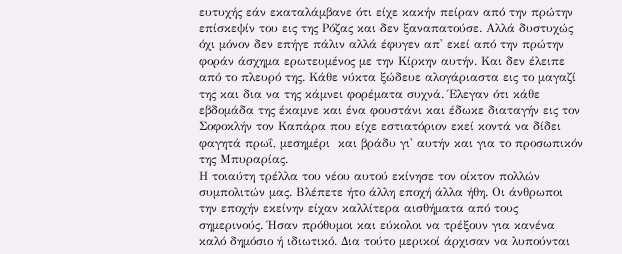ευτυχής εάν εκαταλάμβανε ότι είχε κακήν πείραν από την πρώτην επίσκεψίν του εις της Ρόζας και δεν ξαναπατούσε. Αλλά δυστυχώς όχι μόνον δεν επήγε πάλιν αλλά έφυγεν απ' εκεί από την πρώτην φοράν άσχημα ερωτευμένος με την Κίρκην αυτήν. Και δεν έλειπε από το πλευρό της. Κάθε νύκτα ξώδευε αλογάριαστα εις το μαγαζί της και δια να της κάμνει φορέματα συχνά. Έλεγαν ότι κάθε εβδομάδα της έκαμνε και ένα φουστάνι και έδωκε διαταγήν εις τον Σοφοκλήν τον Καπάρα που είχε εστιατόριον εκεί κοντά να δίδει φαγητά πρωΐ, μεσημέρι  και βράδυ γι' αυτήν και για το προσωπικόν της Μπυραρίας.
Η τοιαύτη τρέλλα του νέου αυτού εκίνησε τον οίκτον πολλών συμπολιτών μας. Βλέπετε ήτο άλλη εποχή άλλα ήθη. Οι άνθρωποι την εποχήν εκείνην είχαν καλλίτερα αισθήματα από τους σημερινούς. Ήσαν πρόθυμοι και εύκολοι να τρέξουν για κανένα καλό δημόσιο ή ιδιωτικό. Δια τούτο μερικοί άρχισαν να λυπούνται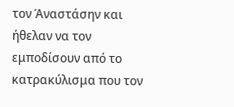τον Άναστάσην και ήθελαν να τον εμποδίσουν από το κατρακύλισμα που τον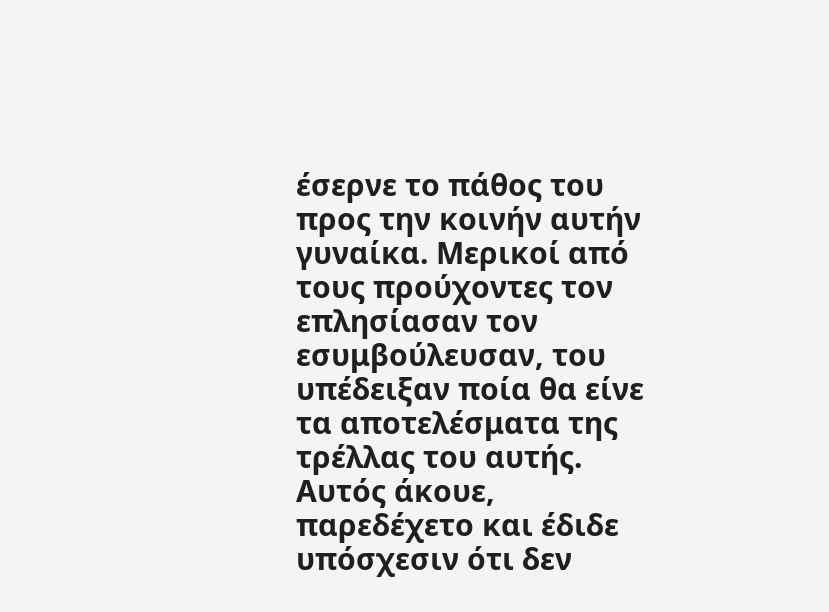έσερνε το πάθος του προς την κοινήν αυτήν γυναίκα. Μερικοί από τους προύχοντες τον επλησίασαν τον εσυμβούλευσαν, του υπέδειξαν ποία θα είνε τα αποτελέσματα της τρέλλας του αυτής. Αυτός άκουε, παρεδέχετο και έδιδε υπόσχεσιν ότι δεν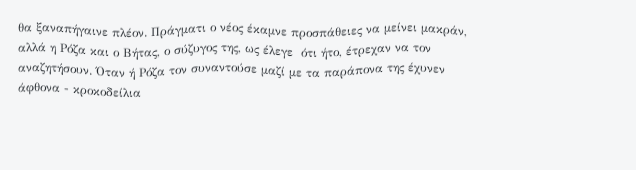θα ξαναπήγαινε πλέον. Πράγματι ο νέος έκαμνε προσπάθειες να μείνει μακράν, αλλά η Ρόζα και ο Βήτας, ο σύζυγος της, ως έλεγε  ότι ήτο, έτρεχαν να τον αναζητήσουν. Όταν ή Ρόζα τον συναντούσε μαζί με τα παράπονα της έχυνεν άφθονα - κροκοδείλια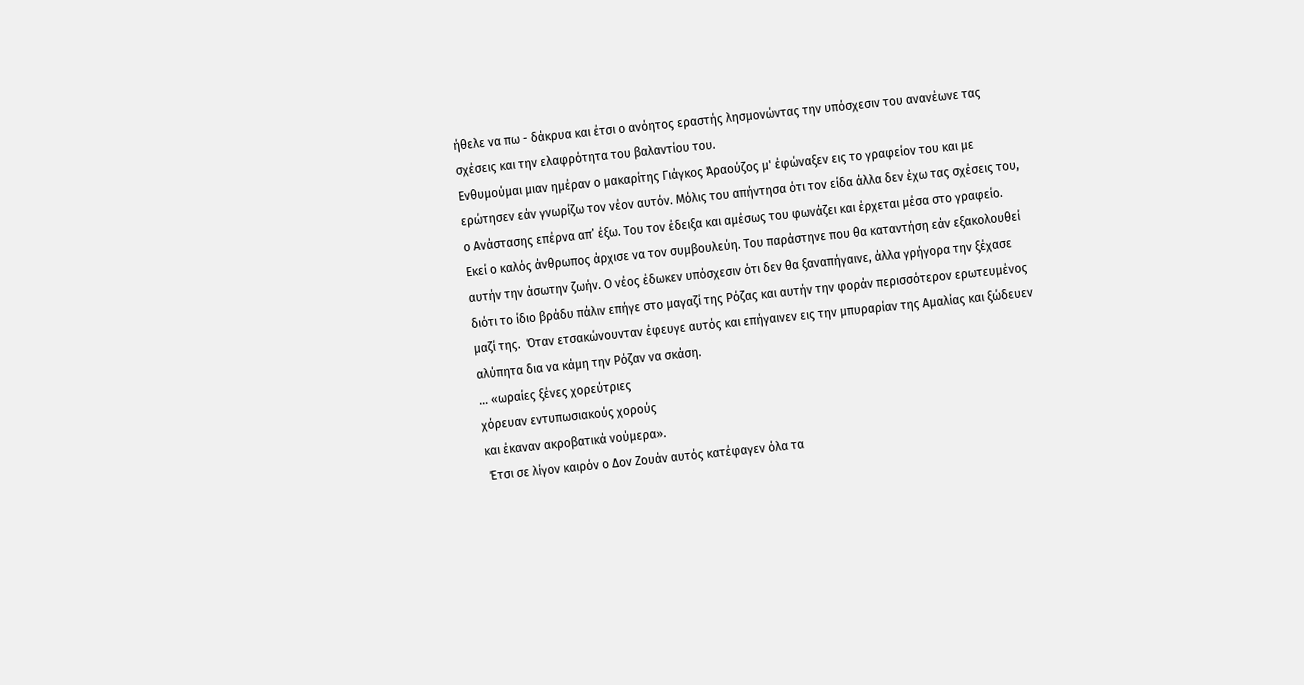ήθελε να πω - δάκρυα και έτσι ο ανόητος εραστής λησμονώντας την υπόσχεσιν του ανανέωνε τας σχέσεις και την ελαφρότητα του βαλαντίου του.
Ενθυμούμαι μιαν ημέραν ο μακαρίτης Γιάγκος Άραούζος μ' έφώναξεν εις το γραφείον του και με ερώτησεν εάν γνωρίζω τον νέον αυτόν. Μόλις του απήντησα ότι τον είδα άλλα δεν έχω τας σχέσεις του, ο Ανάστασης επέρνα απ’ έξω. Του τον έδειξα και αμέσως του φωνάζει και έρχεται μέσα στο γραφείο. Εκεί ο καλός άνθρωπος άρχισε να τον συμβουλεύη. Του παράστηνε που θα καταντήση εάν εξακολουθεί αυτήν την άσωτην ζωήν. Ο νέος έδωκεν υπόσχεσιν ότι δεν θα ξαναπήγαινε, άλλα γρήγορα την ξέχασε διότι το ίδιο βράδυ πάλιν επήγε στο μαγαζί της Ρόζας και αυτήν την φοράν περισσότερον ερωτευμένος μαζί της.  Όταν ετσακώνουνταν έφευγε αυτός και επήγαινεν εις την μπυραρίαν της Αμαλίας και ξώδευεν αλύπητα δια να κάμη την Ρόζαν να σκάση.
… «ωραίες ξένες χορεύτριες
χόρευαν εντυπωσιακούς χορούς
και έκαναν ακροβατικά νούμερα».
 Έτσι σε λίγον καιρόν ο Δον Ζουάν αυτός κατέφαγεν όλα τα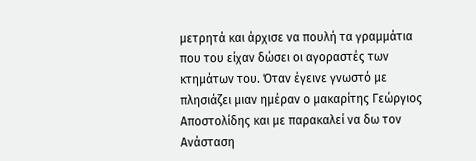μετρητά και άρχισε να πουλή τα γραμμάτια που του είχαν δώσει οι αγοραστές των κτημάτων του. Όταν έγεινε γνωστό με πλησιάζει μιαν ημέραν ο μακαρίτης Γεώργιος Αποστολίδης και με παρακαλεί να δω τον Ανάσταση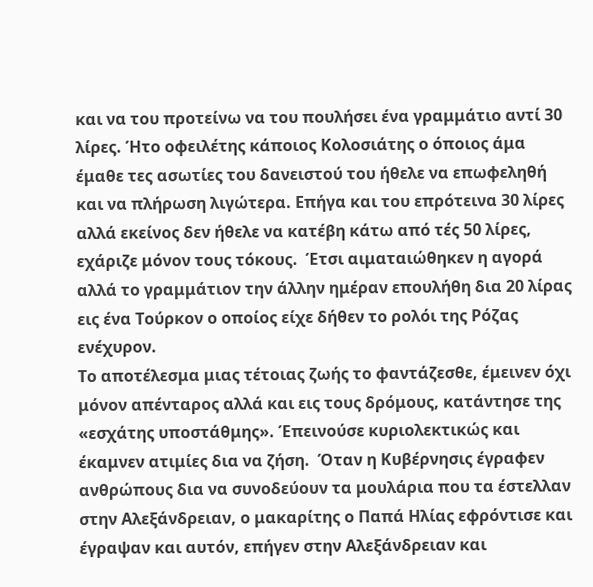και να του προτείνω να του πουλήσει ένα γραμμάτιο αντί 30 λίρες. Ήτο οφειλέτης κάποιος Κολοσιάτης ο όποιος άμα έμαθε τες ασωτίες του δανειστού του ήθελε να επωφεληθή και να πλήρωση λιγώτερα. Επήγα και του επρότεινα 30 λίρες αλλά εκείνος δεν ήθελε να κατέβη κάτω από τές 50 λίρες, εχάριζε μόνον τους τόκους.  Έτσι αιματαιώθηκεν η αγορά αλλά το γραμμάτιον την άλλην ημέραν επουλήθη δια 20 λίρας εις ένα Τούρκον ο οποίος είχε δήθεν το ρολόι της Ρόζας ενέχυρον.
Το αποτέλεσμα μιας τέτοιας ζωής το φαντάζεσθε, έμεινεν όχι μόνον απένταρος αλλά και εις τους δρόμους, κατάντησε της «εσχάτης υποστάθμης». Έπεινούσε κυριολεκτικώς και έκαμνεν ατιμίες δια να ζήση.  Όταν η Κυβέρνησις έγραφεν ανθρώπους δια να συνοδεύουν τα μουλάρια που τα έστελλαν στην Αλεξάνδρειαν, ο μακαρίτης ο Παπά Ηλίας εφρόντισε και έγραψαν και αυτόν, επήγεν στην Αλεξάνδρειαν και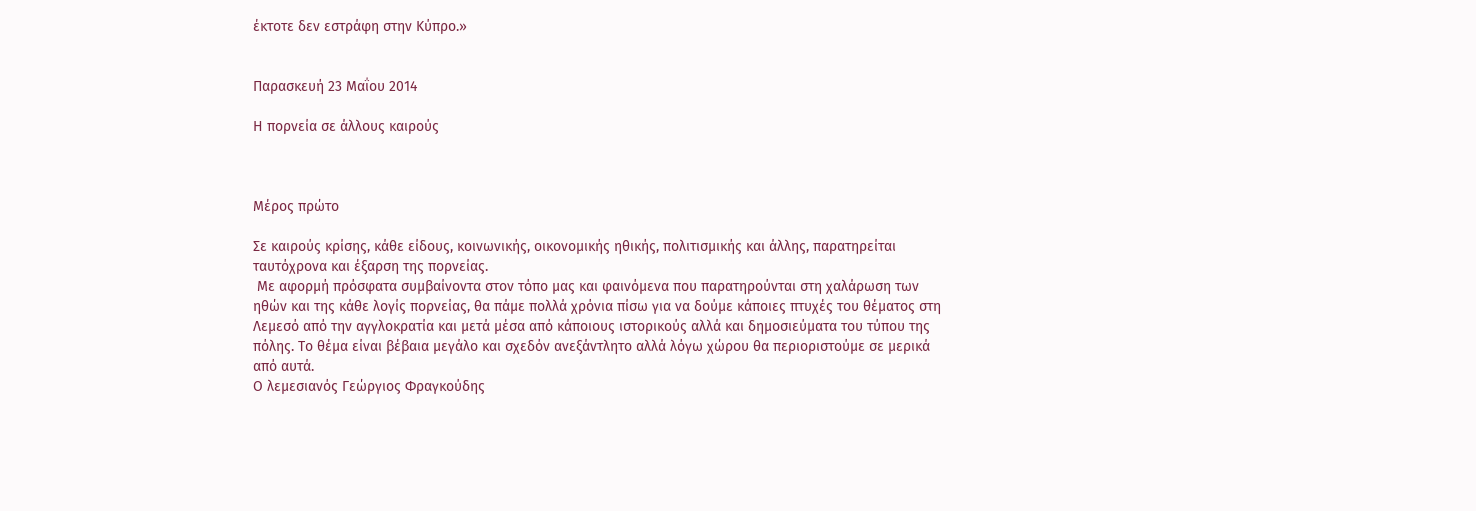έκτοτε δεν εστράφη στην Κύπρο.»


Παρασκευή 23 Μαΐου 2014

Η πορνεία σε άλλους καιρούς



Μέρος πρώτο

Σε καιρούς κρίσης, κάθε είδους, κοινωνικής, οικονομικής ηθικής, πολιτισμικής και άλλης, παρατηρείται ταυτόχρονα και έξαρση της πορνείας.
 Με αφορμή πρόσφατα συμβαίνοντα στον τόπο μας και φαινόμενα που παρατηρούνται στη χαλάρωση των ηθών και της κάθε λογίς πορνείας, θα πάμε πολλά χρόνια πίσω για να δούμε κάποιες πτυχές του θέματος στη Λεμεσό από την αγγλοκρατία και μετά μέσα από κάποιους ιστορικούς αλλά και δημοσιεύματα του τύπου της πόλης. Το θέμα είναι βέβαια μεγάλο και σχεδόν ανεξάντλητο αλλά λόγω χώρου θα περιοριστούμε σε μερικά από αυτά.
Ο λεμεσιανός Γεώργιος Φραγκούδης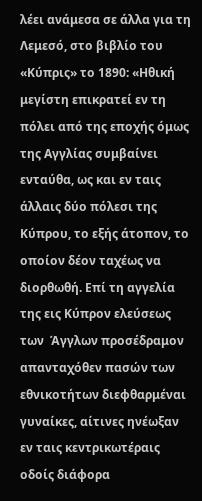λέει ανάμεσα σε άλλα για τη Λεμεσό, στο βιβλίο του «Κύπρις» το 1890: «Ηθική μεγίστη επικρατεί εν τη πόλει από της εποχής όμως της Αγγλίας συμβαίνει ενταύθα, ως και εν ταις άλλαις δύο πόλεσι της Κύπρου, το εξής άτοπον, το οποίον δέον ταχέως να διορθωθή. Επί τη αγγελία της εις Κύπρον ελεύσεως των  Άγγλων προσέδραμον απανταχόθεν πασών των εθνικοτήτων διεφθαρμέναι γυναίκες, αίτινες ηνέωξαν εν ταις κεντρικωτέραις οδοίς διάφορα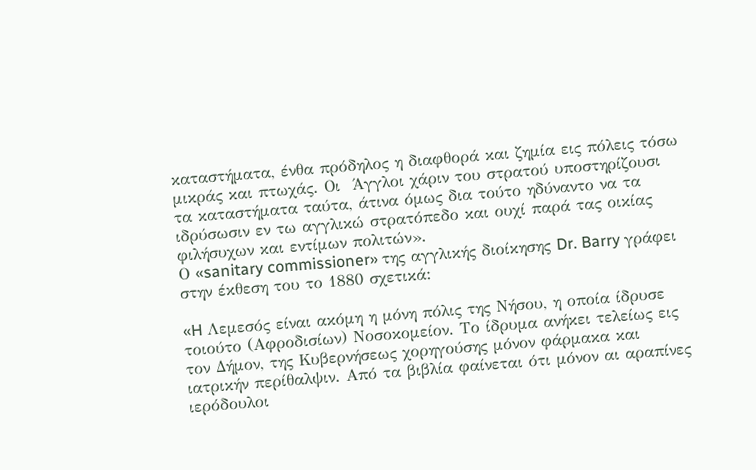καταστήματα, ένθα πρόδηλος η διαφθορά και ζημία εις πόλεις τόσω μικράς και πτωχάς. Οι  Άγγλοι χάριν του στρατού υποστηρίζουσι τα καταστήματα ταύτα, άτινα όμως δια τούτο ηδύναντο να τα ιδρύσωσιν εν τω αγγλικώ στρατόπεδο και ουχί παρά τας οικίας φιλήσυχων και εντίμων πολιτών».
Ο «sanitary commissioner» της αγγλικής διοίκησης Dr. Barry γράφει στην έκθεση του το 1880 σχετικά:

«H Λεμεσός είναι ακόμη η μόνη πόλις της Νήσου, η οποία ίδρυσε τοιούτο (Αφροδισίων) Νοσοκομείον. Το ίδρυμα ανήκει τελείως εις τον Δήμον, της Κυβερνήσεως χορηγούσης μόνον φάρμακα και ιατρικήν περίθαλψιν. Από τα βιβλία φαίνεται ότι μόνον αι αραπίνες ιερόδουλοι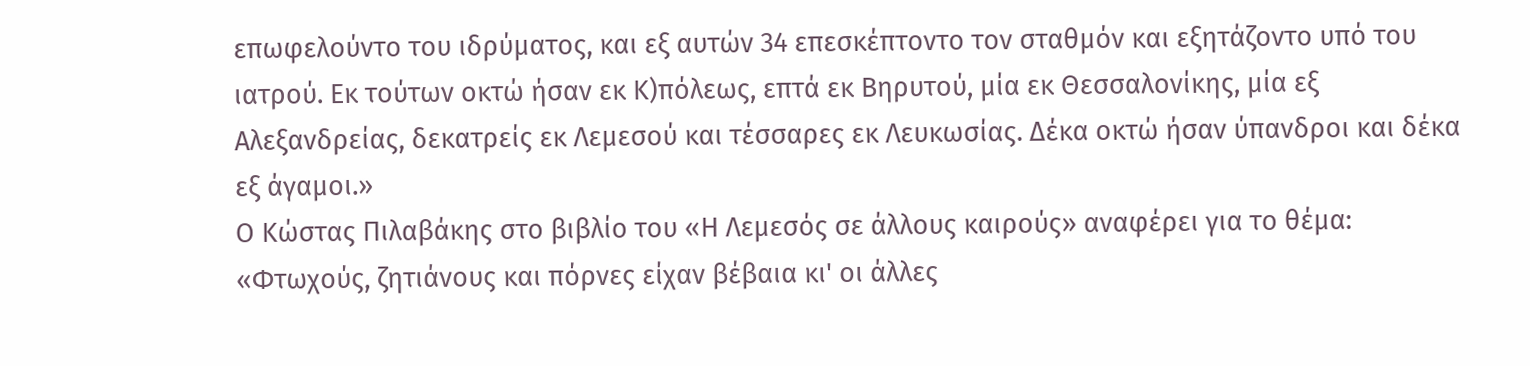επωφελούντο του ιδρύματος, και εξ αυτών 34 επεσκέπτοντο τον σταθμόν και εξητάζοντο υπό του ιατρού. Εκ τούτων οκτώ ήσαν εκ Κ)πόλεως, επτά εκ Βηρυτού, μία εκ Θεσσαλονίκης, μία εξ Αλεξανδρείας, δεκατρείς εκ Λεμεσού και τέσσαρες εκ Λευκωσίας. Δέκα οκτώ ήσαν ύπανδροι και δέκα εξ άγαμοι.»
Ο Κώστας Πιλαβάκης στο βιβλίο του «Η Λεμεσός σε άλλους καιρούς» αναφέρει για το θέμα:
«Φτωχούς, ζητιάνους και πόρνες είχαν βέβαια κι' οι άλλες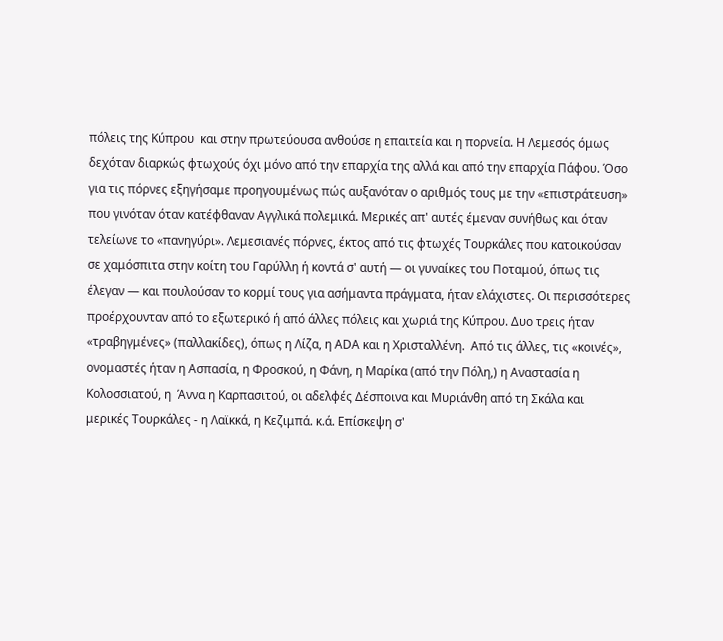πόλεις της Κύπρου  και στην πρωτεύουσα ανθούσε η επαιτεία και η πορνεία. Η Λεμεσός όμως δεχόταν διαρκώς φτωχούς όχι μόνο από την επαρχία της αλλά και από την επαρχία Πάφου. Όσο για τις πόρνες εξηγήσαμε προηγουμένως πώς αυξανόταν ο αριθμός τους με την «επιστράτευση» που γινόταν όταν κατέφθαναν Αγγλικά πολεμικά. Μερικές απ' αυτές έμεναν συνήθως και όταν τελείωνε το «πανηγύρι». Λεμεσιανές πόρνες, έκτος από τις φτωχές Τουρκάλες που κατοικούσαν σε χαμόσπιτα στην κοίτη του Γαρύλλη ή κοντά σ' αυτή — οι γυναίκες του Ποταμού, όπως τις έλεγαν — και πουλούσαν το κορμί τους για ασήμαντα πράγματα, ήταν ελάχιστες. Οι περισσότερες προέρχουνταν από το εξωτερικό ή από άλλες πόλεις και χωριά της Κύπρου. Δυο τρεις ήταν «τραβηγμένες» (παλλακίδες), όπως η Λίζα, η ΑDΑ και η Χρισταλλένη.  Από τις άλλες, τις «κοινές», ονομαστές ήταν η Ασπασία, η Φροσκού, η Φάνη, η Μαρίκα (από την Πόλη,) η Αναστασία η Κολοσσιατού, η  Άννα η Καρπασιτού, οι αδελφές Δέσποινα και Μυριάνθη από τη Σκάλα και μερικές Τουρκάλες - η Λαϊκκά, η Κεζιμπά. κ.ά. Επίσκεψη σ'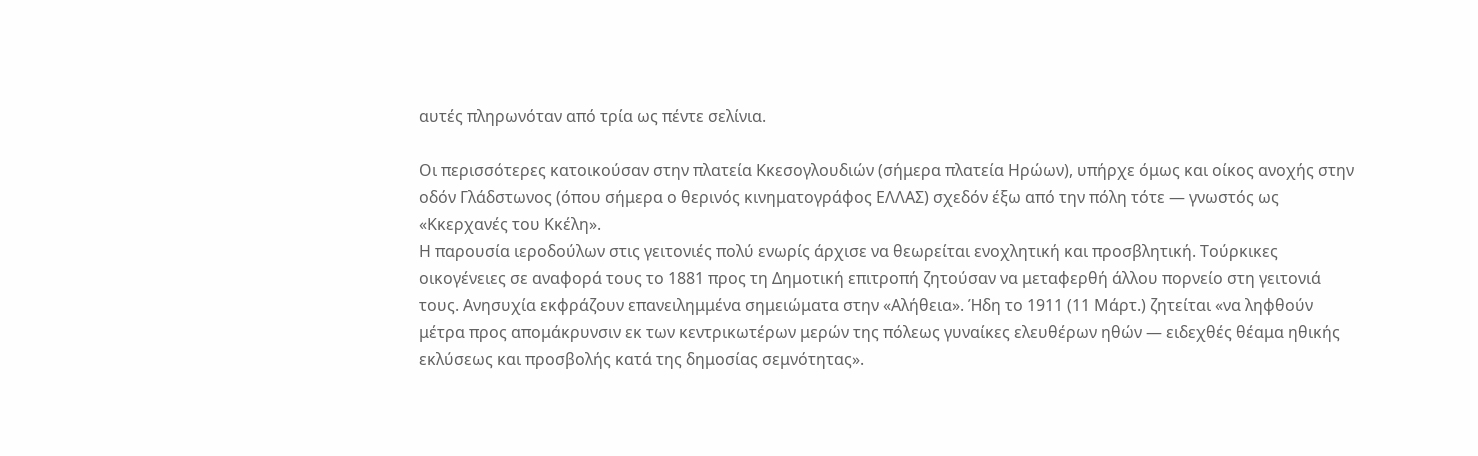αυτές πληρωνόταν από τρία ως πέντε σελίνια.

Οι περισσότερες κατοικούσαν στην πλατεία Κκεσογλουδιών (σήμερα πλατεία Ηρώων), υπήρχε όμως και οίκος ανοχής στην οδόν Γλάδστωνος (όπου σήμερα ο θερινός κινηματογράφος ΕΛΛΑΣ) σχεδόν έξω από την πόλη τότε — γνωστός ως «Κκερχανές του Κκέλη».
Η παρουσία ιεροδούλων στις γειτονιές πολύ ενωρίς άρχισε να θεωρείται ενοχλητική και προσβλητική. Τούρκικες οικογένειες σε αναφορά τους το 1881 προς τη Δημοτική επιτροπή ζητούσαν να μεταφερθή άλλου πορνείο στη γειτονιά τους. Ανησυχία εκφράζουν επανειλημμένα σημειώματα στην «Αλήθεια». Ήδη το 1911 (11 Μάρτ.) ζητείται «να ληφθούν μέτρα προς απομάκρυνσιν εκ των κεντρικωτέρων μερών της πόλεως γυναίκες ελευθέρων ηθών — ειδεχθές θέαμα ηθικής εκλύσεως και προσβολής κατά της δημοσίας σεμνότητας».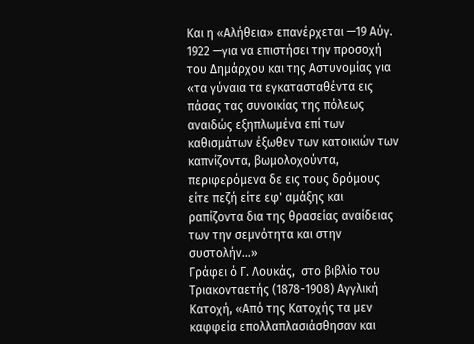Και η «Αλήθεια» επανέρχεται —19 Αύγ. 1922 —για να επιστήσει την προσοχή του Δημάρχου και της Αστυνομίας για «τα γύναια τα εγκατασταθέντα εις πάσας τας συνοικίας της πόλεως αναιδώς εξηπλωμένα επί των καθισμάτων έξωθεν των κατοικιών των καπνίζοντα, βωμολοχούντα, περιφερόμενα δε εις τους δρόμους είτε πεζή είτε εφ' αμάξης και ραπίζοντα δια της θρασείας αναίδειας των την σεμνότητα και στην συστολήν…»
Γράφει ό Γ. Λουκάς,  στο βιβλίο του Τριακονταετής (1878-1908) Αγγλική Κατοχή, «Από της Κατοχής τα μεν καφφεία επολλαπλασιάσθησαν και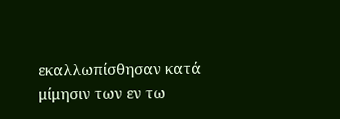εκαλλωπίσθησαν κατά μίμησιν των εν τω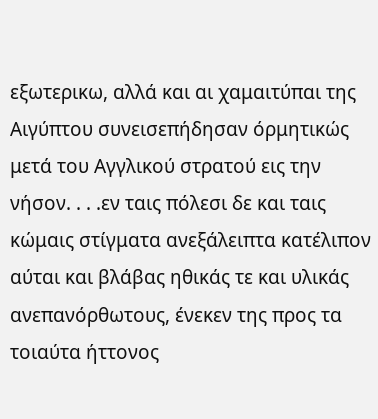εξωτερικω, αλλά και αι χαμαιτύπαι της Αιγύπτου συνεισεπήδησαν όρμητικώς μετά του Αγγλικού στρατού εις την νήσον. . . .εν ταις πόλεσι δε και ταις κώμαις στίγματα ανεξάλειπτα κατέλιπον αύται και βλάβας ηθικάς τε και υλικάς ανεπανόρθωτους, ένεκεν της προς τα τοιαύτα ήττονος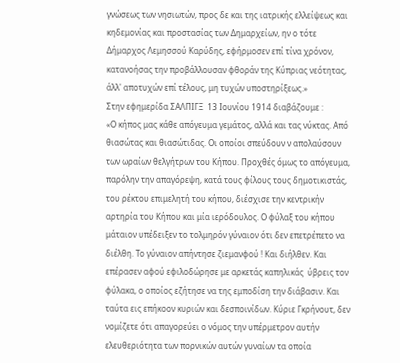γνώσεως των νησιωτών, προς δε και της ιατρικής ελλείψεως και κηδεμονίας και προστασίας των Δημαρχείων, ην ο τότε Δήμαρχος Λεμησσού Καρύδης, εφήρμοσεν επί τίνα χρόνον, κατανοήσας την προβάλλουσαν φθοράν της Κύπριας νεότητας, άλλ' αποτυχών επί τέλους, μη τυχών υποστηρίξεως.»
Στην εφημερίδα ΣΑΛΠΙΓΞ  13 Ιουνίου 1914 διαβάζουμε :
«Ο κήπος μας κάθε απόγευμα γεμάτος, αλλά και τας νύκτας. Από θιασώτας και θιασώτιδας. Οι οποίοι σπεύδουν ν απολαύσουν  των ωραίων θελγήτρων του Κήπου. Προχθές όμως το απόγευμα, παρόλην την απαγόρεψη, κατά τους φίλους τους δημοτικιστάς, του ρέκτου επιμελητή του κήπου, διέσχισε την κεντρικήν αρτηρία του Κήπου και μία ιερόδουλος. Ο φύλαξ του κήπου μάταιον υπέδειξεν το τολμηρόν γύναιον ότι δεν επετρέπετο να διέλθη. Το γύναιον απήντησε ζιεμανφού ! Και διήλθεν. Και επέρασεν αφού εφιλοδώρησε με αρκετάς καπηλικάς  ύβρεις τον φύλακα, ο οποίος εζήτησε να της εμποδίση την διάβασιν. Και  ταύτα εις επήκοον κυριών και δεσποινίδων. Κύριε Γκρήνουτ, δεν νομίζετε ότι απαγορεύει ο νόμος την υπέρμετρον αυτήν ελευθεριότητα των πορνικών αυτών γυναίων τα οποία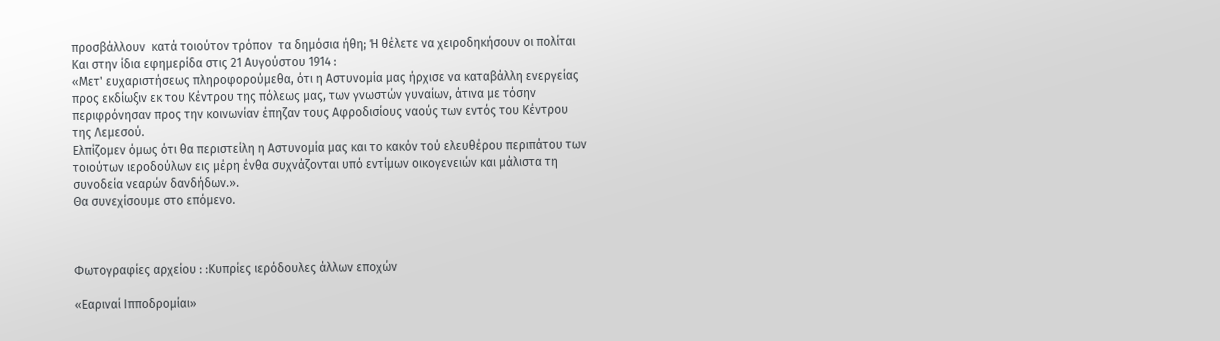προσβάλλουν  κατά τοιούτον τρόπον  τα δημόσια ήθη; Ή θέλετε να χειροδηκήσουν οι πολίται
Και στην ίδια εφημερίδα στις 21 Αυγούστου 1914 :
«Μετ' ευχαριστήσεως πληροφορούμεθα, ότι η Αστυνομία μας ήρχισε να καταβάλλη ενεργείας προς εκδίωξιν εκ του Κέντρου της πόλεως μας, των γνωστών γυναίων, άτινα με τόσην περιφρόνησαν προς την κοινωνίαν έπηζαν τους Αφροδισίους ναούς των εντός του Κέντρου της Λεμεσού.
Ελπίζομεν όμως ότι θα περιστείλη η Αστυνομία μας και το κακόν τού ελευθέρου περιπάτου των τοιούτων ιεροδούλων εις μέρη ένθα συχνάζονται υπό εντίμων οικογενειών και μάλιστα τη συνοδεία νεαρών δανδήδων.».
Θα συνεχίσουμε στο επόμενο.



Φωτογραφίες αρχείου : :Κυπρίες ιερόδουλες άλλων εποχών

«Εαριναί Ιπποδρομίαι»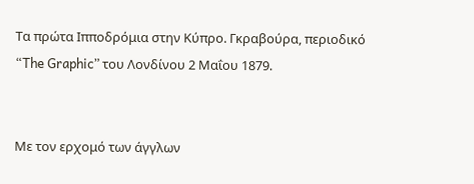Τα πρώτα Ιπποδρόμια στην Κύπρο. Γκραβούρα, περιοδικό  “The Graphic” του Λονδίνου 2 Μαΐου 1879.


Με τον ερχομό των άγγλων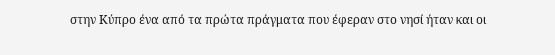στην Κύπρο ένα από τα πρώτα πράγματα που έφεραν στο νησί ήταν και οι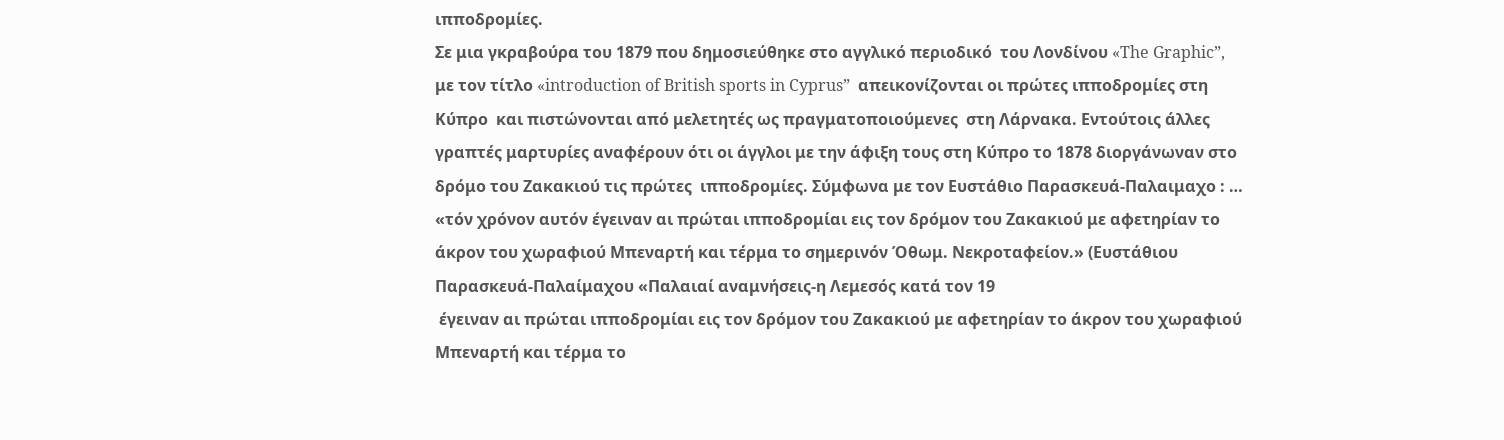ιπποδρομίες.
Σε μια γκραβούρα του 1879 που δημοσιεύθηκε στο αγγλικό περιοδικό  του Λονδίνου «The Graphic”, με τον τίτλο «introduction of British sports in Cyprus”  απεικονίζονται οι πρώτες ιπποδρομίες στη Κύπρο  και πιστώνονται από μελετητές ως πραγματοποιούμενες  στη Λάρνακα. Εντούτοις άλλες
γραπτές μαρτυρίες αναφέρουν ότι οι άγγλοι με την άφιξη τους στη Κύπρο το 1878 διοργάνωναν στο δρόμο του Ζακακιού τις πρώτες  ιπποδρομίες. Σύμφωνα με τον Ευστάθιο Παρασκευά-Παλαιμαχο : … «τόν χρόνον αυτόν έγειναν αι πρώται ιπποδρομίαι εις τον δρόμον του Ζακακιού με αφετηρίαν το άκρον του χωραφιού Μπεναρτή και τέρμα το σημερινόν Όθωμ. Νεκροταφείον.» (Ευστάθιου Παρασκευά-Παλαίμαχου «Παλαιαί αναμνήσεις-η Λεμεσός κατά τον 19
 έγειναν αι πρώται ιπποδρομίαι εις τον δρόμον του Ζακακιού με αφετηρίαν το άκρον του χωραφιού Μπεναρτή και τέρμα το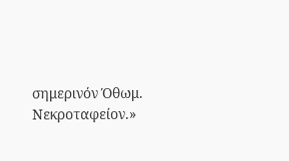σημερινόν Όθωμ. Νεκροταφείον.»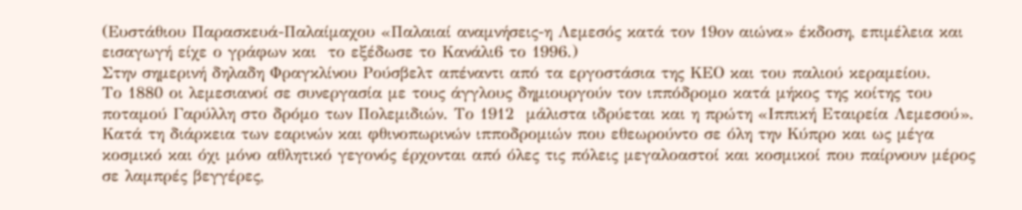(Ευστάθιου Παρασκευά-Παλαίμαχου «Παλαιαί αναμνήσεις-η Λεμεσός κατά τον 19ον αιώνα» έκδοση, επιμέλεια και εισαγωγή είχε ο γράφων και  το εξέδωσε το Κανάλι6 το 1996.)
Στην σημερινή δηλαδη Φραγκλίνου Ρούσβελτ απέναντι από τα εργοστάσια της ΚΕΟ και του παλιού κεραμείου.
Το 1880 οι λεμεσιανοί σε συνεργασία με τους άγγλους δημιουργούν τον ιππόδρομο κατά μήκος της κοίτης του ποταμού Γαρύλλη στο δρόμο των Πολεμιδιών. Το 1912  μάλιστα ιδρύεται και η πρώτη «Ιππική Εταιρεία Λεμεσού». Κατά τη διάρκεια των εαρινών και φθινοπωρινών ιπποδρομιών που εθεωρούντο σε όλη την Κύπρο και ως μέγα κοσμικό και όχι μόνο αθλητικό γεγονός έρχονται από όλες τις πόλεις μεγαλοαστοί και κοσμικοί που παίρνουν μέρος σε λαμπρές βεγγέρες,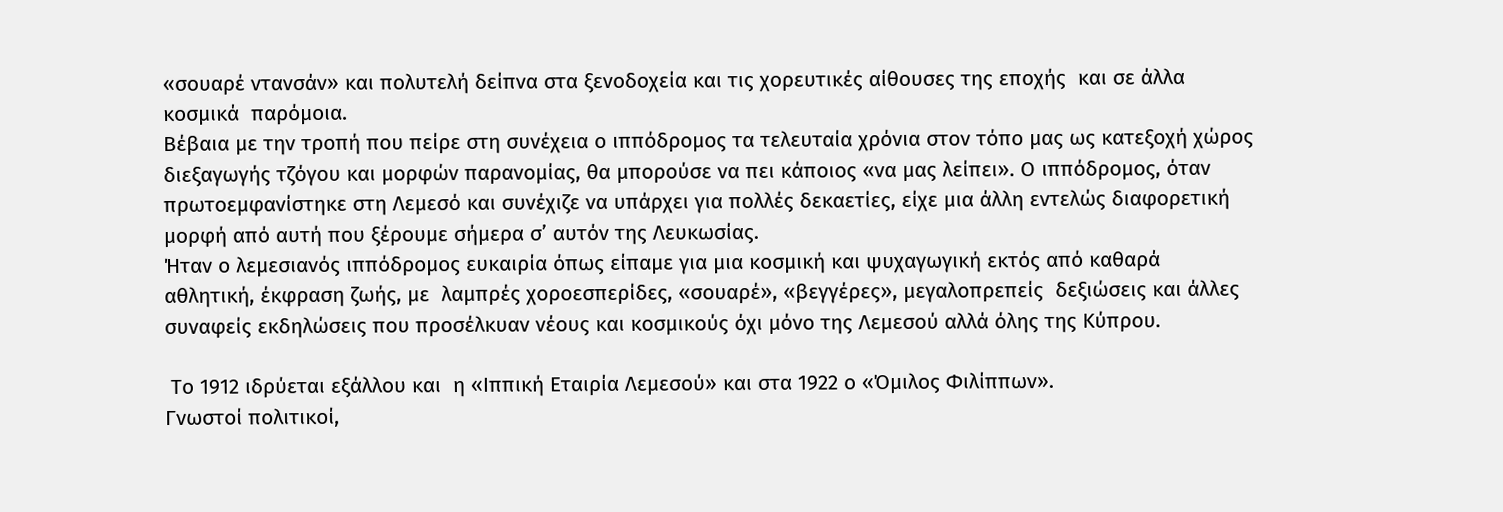«σουαρέ ντανσάν» και πολυτελή δείπνα στα ξενοδοχεία και τις χορευτικές αίθουσες της εποχής  και σε άλλα κοσμικά  παρόμοια.
Βέβαια με την τροπή που πείρε στη συνέχεια ο ιππόδρομος τα τελευταία χρόνια στον τόπο μας ως κατεξοχή χώρος διεξαγωγής τζόγου και μορφών παρανομίας, θα μπορούσε να πει κάποιος «να μας λείπει». Ο ιππόδρομος, όταν πρωτοεμφανίστηκε στη Λεμεσό και συνέχιζε να υπάρχει για πολλές δεκαετίες, είχε μια άλλη εντελώς διαφορετική μορφή από αυτή που ξέρουμε σήμερα σ’ αυτόν της Λευκωσίας.
Ήταν ο λεμεσιανός ιππόδρομος ευκαιρία όπως είπαμε για μια κοσμική και ψυχαγωγική εκτός από καθαρά αθλητική, έκφραση ζωής, με  λαμπρές χοροεσπερίδες, «σουαρέ», «βεγγέρες», μεγαλοπρεπείς  δεξιώσεις και άλλες συναφείς εκδηλώσεις που προσέλκυαν νέους και κοσμικούς όχι μόνο της Λεμεσού αλλά όλης της Κύπρου.

 Το 1912 ιδρύεται εξάλλου και  η «Ιππική Εταιρία Λεμεσού» και στα 1922 ο «Όμιλος Φιλίππων».
Γνωστοί πολιτικοί,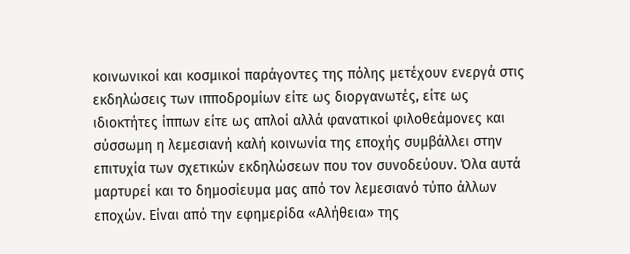κοινωνικοί και κοσμικοί παράγοντες της πόλης μετέχουν ενεργά στις εκδηλώσεις των ιπποδρομίων είτε ως διοργανωτές, είτε ως ιδιοκτήτες ίππων είτε ως απλοί αλλά φανατικοί φιλοθεάμονες και σύσσωμη η λεμεσιανή καλή κοινωνία της εποχής συμβάλλει στην επιτυχία των σχετικών εκδηλώσεων που τον συνοδεύουν. Όλα αυτά  μαρτυρεί και το δημοσίευμα μας από τον λεμεσιανό τύπο άλλων εποχών. Είναι από την εφημερίδα «Αλήθεια» της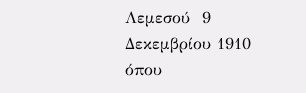Λεμεσού  9 Δεκεμβρίου 1910 όπου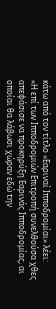κάτω από τον τίτλο «Εαριναί Ιπποδρομίαι» λέει:
«Η επί των Ιπποδρομιών Επιτροπή συνελθούσα χθες απεφάσισε να προκηρύξη Εαρινάς Ιπποδρομίας, αι οποίαι θα λάβωσι χώραν εδώ την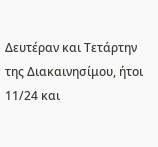Δευτέραν και Τετάρτην της Διακαινησίμου, ήτοι 11/24 και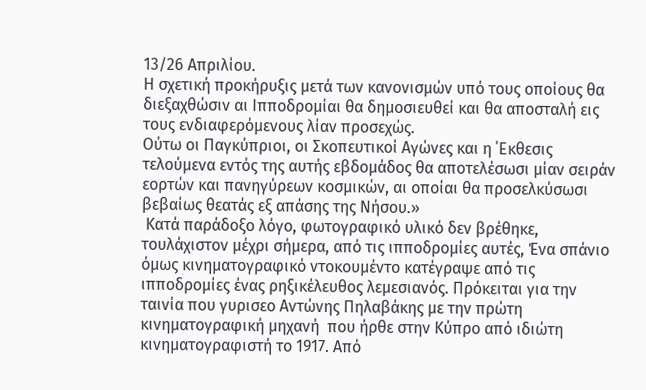13/26 Απριλίου.
Η σχετική προκήρυξις μετά των κανονισμών υπό τους οποίους θα διεξαχθώσιν αι Ιπποδρομίαι θα δημοσιευθεί και θα αποσταλή εις τους ενδιαφερόμενους λίαν προσεχώς.
Ούτω οι Παγκύπριοι, οι Σκοπευτικοί Αγώνες και η ΄Εκθεσις τελούμενα εντός της αυτής εβδομάδος θα αποτελέσωσι μίαν σειράν εορτών και πανηγύρεων κοσμικών, αι οποίαι θα προσελκύσωσι βεβαίως θεατάς εξ απάσης της Νήσου.»
 Κατά παράδοξο λόγο, φωτογραφικό υλικό δεν βρέθηκε, τουλάχιστον μέχρι σήμερα, από τις ιπποδρομίες αυτές, Ένα σπάνιο όμως κινηματογραφικό ντοκουμέντο κατέγραψε από τις ιπποδρομίες ένας ρηξικέλευθος λεμεσιανός. Πρόκειται για την ταινία που γυρισεο Αντώνης Πηλαβάκης με την πρώτη κινηματογραφική μηχανή  που ήρθε στην Κύπρο από ιδιώτη κινηματογραφιστή το 1917. Από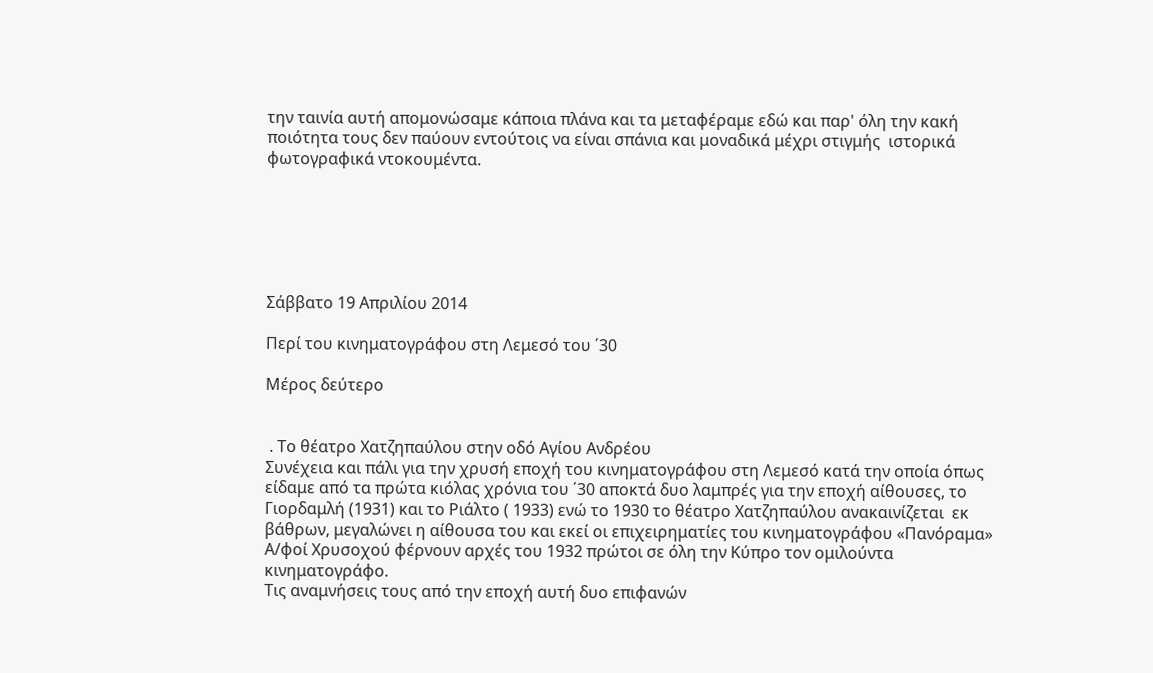την ταινία αυτή απομονώσαμε κάποια πλάνα και τα μεταφέραμε εδώ και παρ' όλη την κακή ποιότητα τους δεν παύουν εντούτοις να είναι σπάνια και μοναδικά μέχρι στιγμής  ιστορικά φωτογραφικά ντοκουμέντα.






Σάββατο 19 Απριλίου 2014

Περί του κινηματογράφου στη Λεμεσό του ΄30

Μέρος δεύτερο


 . Το θέατρο Χατζηπαύλου στην οδό Αγίου Ανδρέου
Συνέχεια και πάλι για την χρυσή εποχή του κινηματογράφου στη Λεμεσό κατά την οποία όπως είδαμε από τα πρώτα κιόλας χρόνια του ΄30 αποκτά δυο λαμπρές για την εποχή αίθουσες, το Γιορδαμλή (1931) και το Ριάλτο ( 1933) ενώ το 1930 το θέατρο Χατζηπαύλου ανακαινίζεται  εκ βάθρων, μεγαλώνει η αίθουσα του και εκεί οι επιχειρηματίες του κινηματογράφου «Πανόραμα» Α/φοί Χρυσοχού φέρνουν αρχές του 1932 πρώτοι σε όλη την Κύπρο τον ομιλούντα κινηματογράφο.
Τις αναμνήσεις τους από την εποχή αυτή δυο επιφανών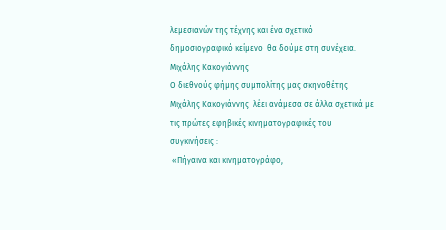λεμεσιανών της τέχνης και ένα σχετικό δημοσιογραφικό κείμενο  θα δούμε στη συνέχεια.
Μιχάλης Κακογιάννης
Ο διεθνούς φήμης συμπολίτης μας σκηνοθέτης Μιχάλης Κακογιάννης  λέει ανάμεσα σε άλλα σχετικά με τις πρώτες εφηβικές κινηματογραφικές του συγκινήσεις :
 «Πήγαινα και κινηματογράφο,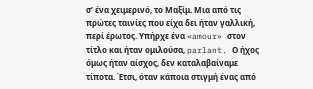σ’ ένα χειμερινό, το Μαξίμ. Μια από τις πρώτες ταινίες που είχα δει ήταν γαλλική, περί έρωτος. Υπήρχε ένα «amour» στον τίτλο και ήταν ομιλούσα, parlant. Ο ήχος όμως ήταν αίσχος, δεν καταλαβαίναμε τίποτα. Έτσι, όταν κάποια στιγμή ένας από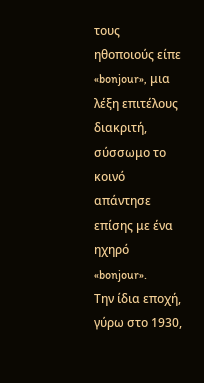τους ηθοποιούς είπε «bonjour», μια λέξη επιτέλους διακριτή, σύσσωμο το κοινό απάντησε επίσης με ένα ηχηρό «bonjour».                                                                                                                                       Την ίδια εποχή, γύρω στο 1930,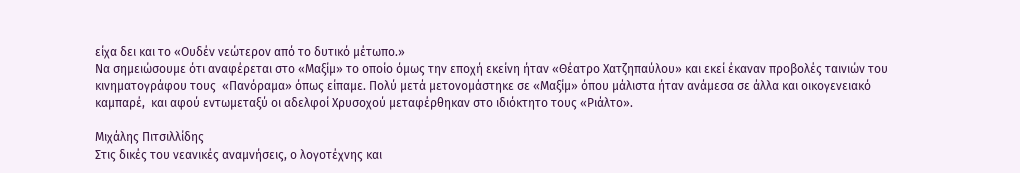είχα δει και το «Ουδέν νεώτερον από το δυτικό μέτωπο.»
Να σημειώσουμε ότι αναφέρεται στο «Μαξίμ» το οποίο όμως την εποχή εκείνη ήταν «Θέατρο Χατζηπαύλου» και εκεί έκαναν προβολές ταινιών του κινηματογράφου τους  «Πανόραμα» όπως είπαμε. Πολύ μετά μετονομάστηκε σε «Μαξίμ» όπου μάλιστα ήταν ανάμεσα σε άλλα και οικογενειακό καμπαρέ,  και αφού εντωμεταξύ οι αδελφοί Χρυσοχού μεταφέρθηκαν στο ιδιόκτητο τους «Ριάλτο».

Μιχάλης Πιτσιλλίδης
Στις δικές του νεανικές αναμνήσεις, ο λογοτέχνης και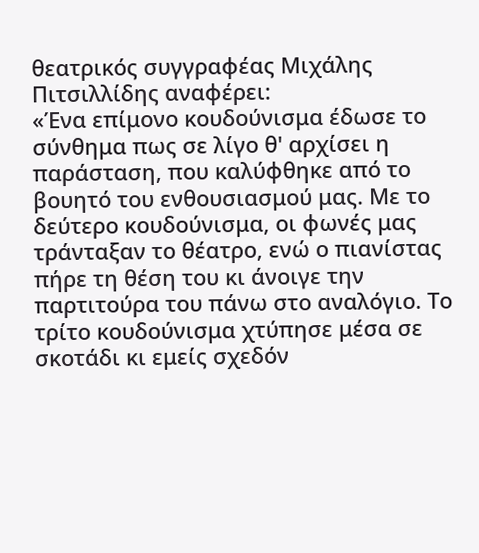θεατρικός συγγραφέας Μιχάλης Πιτσιλλίδης αναφέρει:
«Ένα επίμονο κουδούνισμα έδωσε το σύνθημα πως σε λίγο θ' αρχίσει η παράσταση, που καλύφθηκε από το βουητό του ενθουσιασμού μας. Με το δεύτερο κουδούνισμα, οι φωνές μας τράνταξαν το θέατρο, ενώ ο πιανίστας πήρε τη θέση του κι άνοιγε την παρτιτούρα του πάνω στο αναλόγιο. Το τρίτο κουδούνισμα χτύπησε μέσα σε σκοτάδι κι εμείς σχεδόν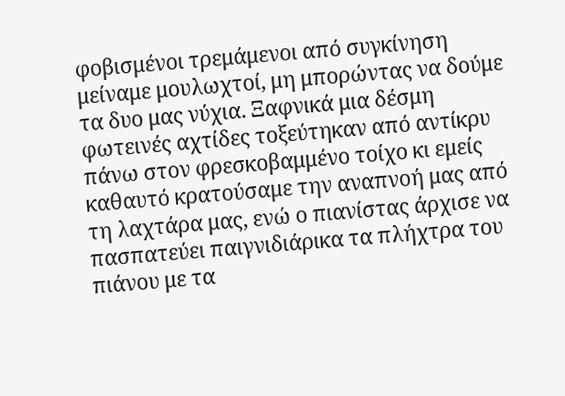φοβισμένοι τρεμάμενοι από συγκίνηση μείναμε μουλωχτοί, μη μπορώντας να δούμε τα δυο μας νύχια. Ξαφνικά μια δέσμη φωτεινές αχτίδες τοξεύτηκαν από αντίκρυ πάνω στον φρεσκοβαμμένο τοίχο κι εμείς καθαυτό κρατούσαμε την αναπνοή μας από τη λαχτάρα μας, ενώ ο πιανίστας άρχισε να πασπατεύει παιγνιδιάρικα τα πλήχτρα του πιάνου με τα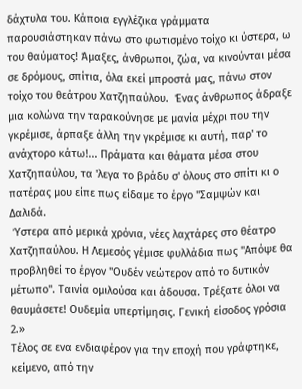δάχτυλα του. Κάποια εγγλέζικα γράμματα παρουσιάστηκαν πάνω στο φωτισμένο τοίχο κι ύστερα, ω του θαύματος! Άμαξες, άνθρωποι, ζώα, να κινούνται μέσα σε δρόμους, σπίτια, όλα εκεί μπροστά μας, πάνω στον τοίχο του θεάτρου Χατζηπαύλου.  Ένας άνθρωπος άδραξε μια κολώνα την ταρακούνησε με μανία μέχρι που την γκρέμισε, άρπαξε άλλη την γκρέμισε κι αυτή, παρ' το ανάχτορο κάτω!... Πράματα και θάματα μέσα στου Χατζηπαύλου, τα 'λεγα το βράδυ σ' όλους στο σπίτι κι ο πατέρας μου είπε πως είδαμε το έργο "Σαμψών και Δαλιδά.
 Ύστερα από μερικά χρόνια, νέες λαχτάρες στο θέατρο Χατζηπαύλου. Η Λεμεσός γέμισε φυλλάδια πως "Απόψε θα προβληθεί το έργον "Ουδέν νεώτερον από το δυτικόν μέτωπο". Ταινία ομιλούσα και άδουσα. Τρέξατε όλοι να θαυμάσετε! Ουδεμία υπερτίμησις. Γενική είσοδος γρόσια 2.»
Τέλος σε ενα ενδιαφέρον για την εποχή που γράφτηκε, κείμενο, από την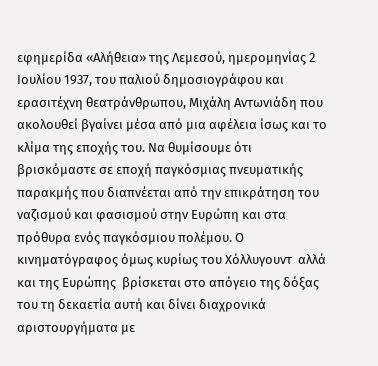εφημερίδα «Αλήθεια» της Λεμεσού, ημερομηνίας 2 Ιουλίου 1937, του παλιού δημοσιογράφου και ερασιτέχνη θεατράνθρωπου, Μιχάλη Αντωνιάδη που ακολουθεί βγαίνει μέσα από μια αφέλεια ίσως και το κλίμα της εποχής του. Να θυμίσουμε ότι βρισκόμαστε σε εποχή παγκόσμιας πνευματικής παρακμής που διαπνέεται από την επικράτηση του ναζισμού και φασισμού στην Ευρώπη και στα πρόθυρα ενός παγκόσμιου πολέμου. Ο κινηματόγραφος όμως κυρίως του Χόλλυγουντ  αλλά και της Ευρώπης  βρίσκεται στο απόγειο της δόξας του τη δεκαετία αυτή και δίνει διαχρονικά αριστουργήματα με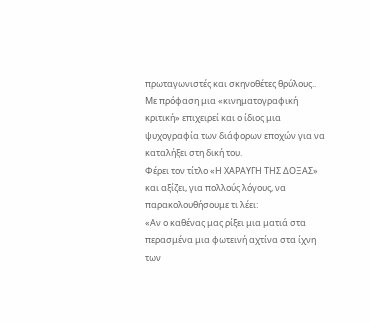πρωταγωνιστές και σκηνοθέτες θρύλους..
Με πρόφαση μια «κινηματογραφική κριτική» επιχειρεί και ο ίδιος μια ψυχογραφία των διάφορων εποχών για να καταλήξει στη δική του.
Φέρει τον τίτλο «Η ΧΑΡΑΥΓΗ ΤΗΣ ΔΟΞΑΣ» και αξίζει, για πολλούς λόγους, να  παρακολουθήσουμε τι λέει:
«Αν ο καθένας μας ρίξει μια ματιά στα περασμένα μια φωτεινή αχτίνα στα ίχνη των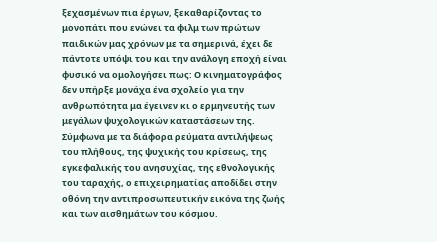ξεχασμένων πια έργων, ξεκαθαρίζοντας το μονοπάτι που ενώνει τα φιλμ των πρώτων παιδικών μας χρόνων με τα σημερινά, έχει δε πάντοτε υπόψι του και την ανάλογη εποχή είναι φυσικό να ομολογήσει πως: Ο κινηματογράφος δεν υπήρξε μονάχα ένα σχολείο για την ανθρωπότητα μα έγεινεν κι ο ερμηνευτής των μεγάλων ψυχολογικών καταστάσεων της.
Σύμφωνα με τα διάφορα ρεύματα αντιλήψεως του πλήθους, της ψυχικής του κρίσεως, της εγκεφαλικής του ανησυχίας, της εθνολογικής του ταραχής, ο επιχειρηματίας αποδίδει στην οθόνη την αντιπροσωπευτικήν εικόνα της ζωής και των αισθημάτων του κόσμου.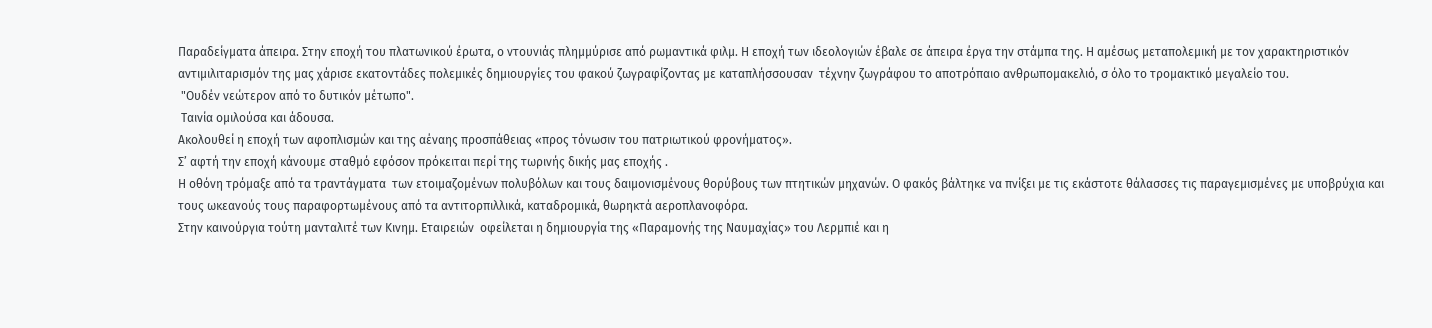Παραδείγματα άπειρα. Στην εποχή του πλατωνικού έρωτα, ο ντουνιάς πλημμύρισε από ρωμαντικά φιλμ. Η εποχή των ιδεολογιών έβαλε σε άπειρα έργα την στάμπα της. Η αμέσως μεταπολεμική με τον χαρακτηριστικόν αντιμιλιταρισμόν της μας χάρισε εκατοντάδες πολεμικές δημιουργίες του φακού ζωγραφίζοντας με καταπλήσσουσαν  τέχνην ζωγράφου το αποτρόπαιο ανθρωπομακελιό, σ όλο το τρομακτικό μεγαλείο του.
 "Ουδέν νεώτερον από το δυτικόν μέτωπο".
 Ταινία ομιλούσα και άδουσα.
Ακολουθεί η εποχή των αφοπλισμών και της αέναης προσπάθειας «προς τόνωσιν του πατριωτικού φρονήματος».
Σ’ αφτή την εποχή κάνουμε σταθμό εφόσον πρόκειται περί της τωρινής δικής μας εποχής .
Η οθόνη τρόμαξε από τα τραντάγματα  των ετοιμαζομένων πολυβόλων και τους δαιμονισμένους θορύβους των πτητικών μηχανών. Ο φακός βάλτηκε να πνίξει με τις εκάστοτε θάλασσες τις παραγεμισμένες με υποβρύχια και τους ωκεανούς τους παραφορτωμένους από τα αντιτορπιλλικά, καταδρομικά, θωρηκτά αεροπλανοφόρα.
Στην καινούργια τούτη μανταλιτέ των Κινημ. Εταιρειών  οφείλεται η δημιουργία της «Παραμονής της Ναυμαχίας» του Λερμπιέ και η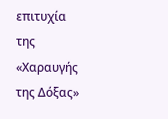επιτυχία της «Χαραυγής της Δόξας»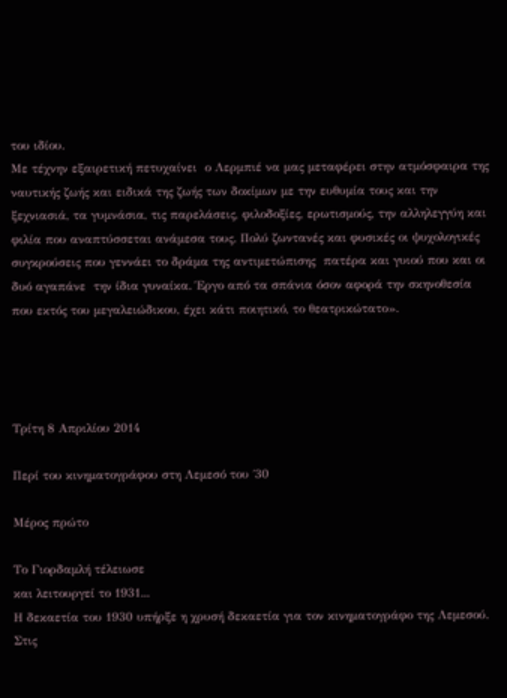του ιδίου.
Με τέχνην εξαιρετική πετυχαίνει  ο Λερμπιέ να μας μεταφέρει στην ατμόσφαιρα της ναυτικής ζωής και ειδικά της ζωής των δοκίμων με την ευθυμία τους και την ξεχνιασιά, τα γυμνάσια, τις παρελάσεις, φιλοδοξίες, ερωτισμούς, την αλληλεγγύη και φιλία που αναπτύσσεται ανάμεσα τους. Πολύ ζωντανές και φυσικές οι ψυχολογικές  συγκρούσεις που γεννάει το δράμα της αντιμετώπισης  πατέρα και γυιού που και οι δυό αγαπάνε  την ίδια γυναίκα. Έργο από τα σπάνια όσον αφορά την σκηνοθεσία  που εκτός του μεγαλειώδικου, έχει κάτι ποιητικό, το θεατρικώτατο».




Τρίτη 8 Απριλίου 2014

Περί του κινηματογράφου στη Λεμεσό του ΄30

Μέρος πρώτο

Το Γιορδαμλή τέλειωσε
και λειτουργεί το 1931...
Η δεκαετία του 1930 υπήρξε η χρυσή δεκαετία για τον κινηματογράφο της Λεμεσού.  Στις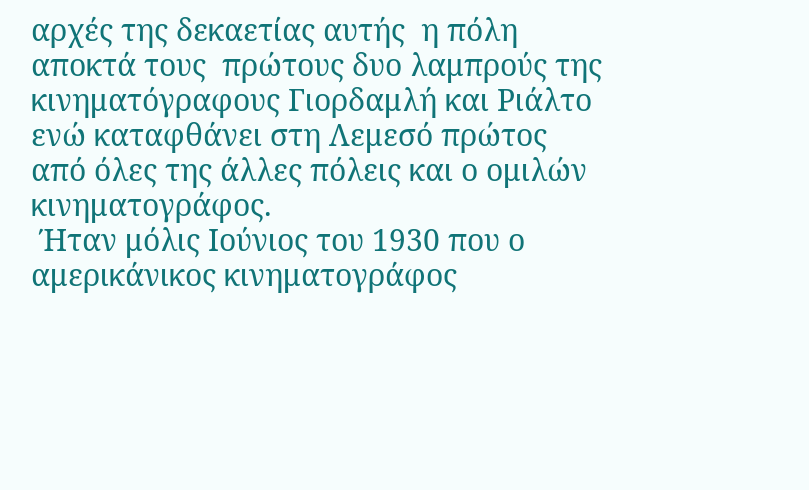αρχές της δεκαετίας αυτής  η πόλη αποκτά τους  πρώτους δυο λαμπρούς της κινηματόγραφους Γιορδαμλή και Ριάλτο ενώ καταφθάνει στη Λεμεσό πρώτος  από όλες της άλλες πόλεις και ο ομιλών κινηματογράφος.
 Ήταν μόλις Ιούνιος του 1930 που ο αμερικάνικος κινηματογράφος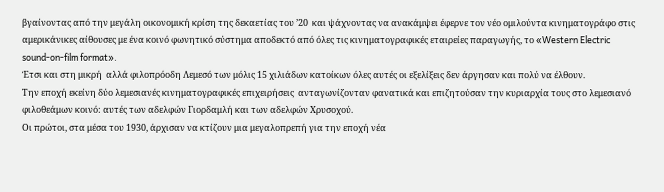βγαίνοντας από την μεγάλη οικονομική κρίση της δεκαετίας του ’20  και ψάχνοντας να ανακάμψει έφερνε τον νέο ομιλούντα κινηματογράφο στις αμερικάνικες αίθουσες με ένα κοινό φωνητικό σύστημα αποδεκτό από όλες τις κινηματογραφικές εταιρείες παραγωγής, το «Western Electric sound-on-film format».
Έτσι και στη μικρή  αλλά φιλοπρόοδη Λεμεσό των μόλις 15 χιλιάδων κατοίκων όλες αυτές οι εξελίξεις δεν άργησαν και πολύ να έλθουν.
Την εποχή εκείνη δύο λεμεσιανές κινηματογραφικές επιχειρήσεις  ανταγωνίζονταν φανατικά και επιζητούσαν την κυριαρχία τους στο λεμεσιανό φιλοθεάμων κοινό: αυτές των αδελφών Γιορδαμλή και των αδελφών Χρυσοχού.
Οι πρώτοι, στα μέσα του 1930, άρχισαν να κτίζουν μια μεγαλοπρεπή για την εποχή νέα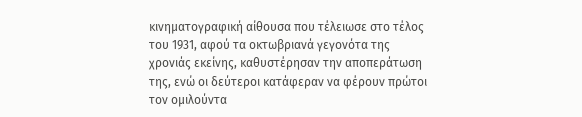κινηματογραφική αίθουσα που τέλειωσε στο τέλος του 1931, αφού τα οκτωβριανά γεγονότα της χρονιάς εκείνης, καθυστέρησαν την αποπεράτωση της, ενώ οι δεύτεροι κατάφεραν να φέρουν πρώτοι τον ομιλούντα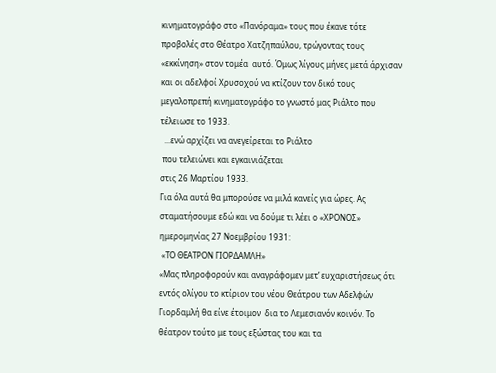κινηματογράφο στο «Πανόραμα» τους που έκανε τότε προβολές στο Θέατρο Χατζηπαύλου, τρώγοντας τους «εκκίνηση» στον τομέα  αυτό. Όμως λίγους μήνες μετά άρχισαν και οι αδελφοί Χρυσοχού να κτίζουν τον δικό τους μεγαλοπρεπή κινηματογράφο το γνωστό μας Ριάλτο που τέλειωσε το 1933.
  ...ενώ αρχίζει να ανεγείρεται το Ριάλτο
 που τελειώνει και εγκαινιάζεται
στις 26 Μαρτίου 1933.
Για όλα αυτά θα μπορούσε να μιλά κανείς για ώρες. Ας σταματήσουμε εδώ και να δούμε τι λέει ο «ΧΡΟΝΟΣ» ημερομηνίας 27 Νοεμβρίου 1931:
 «ΤΟ ΘΕΑΤΡΟΝ ΓΙΟΡΔΑΜΛΗ»
«Μας πληροφορούν και αναγράφομεν μετ’ ευχαριστήσεως ότι εντός ολίγου το κτίριον του νέου Θεάτρου των Αδελφών Γιορδαμλή θα είνε έτοιμον  δια το Λεμεσιανόν κοινόν. Το θέατρον τούτο με τους εξώστας του και τα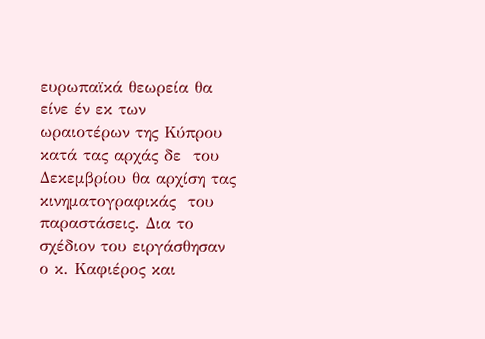ευρωπαϊκά θεωρεία θα είνε έν εκ των ωραιοτέρων της Κύπρου κατά τας αρχάς δε  του Δεκεμβρίου θα αρχίση τας κινηματογραφικάς  του παραστάσεις. Δια το σχέδιον του ειργάσθησαν ο κ. Καφιέρος και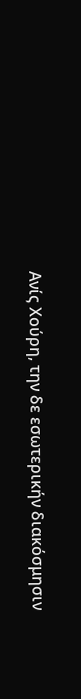Ανίς Χούρη, την δε εσωτερικήν διακόσμησιν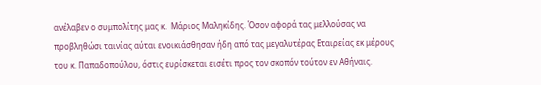ανέλαβεν ο συμπολίτης μας κ.  Μάριος Μαληκίδης. Όσον αφορά τας μελλούσας να προβληθώσι ταινίας αύται ενοικιάσθησαν ήδη από τας μεγαλυτέρας Εταιρείας εκ μέρους του κ. Παπαδοπούλου, όστις ευρίσκεται εισέτι προς τον σκοπόν τούτον εν Αθήναις.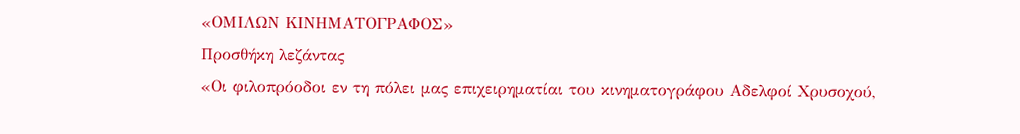«ΟΜΙΛΩΝ ΚΙΝΗΜΑΤΟΓΡΑΦΟΣ»
Προσθήκη λεζάντας
«Οι φιλοπρόοδοι εν τη πόλει μας επιχειρηματίαι του κινηματογράφου Αδελφοί Χρυσοχού,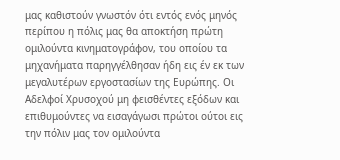μας καθιστούν γνωστόν ότι εντός ενός μηνός περίπου η πόλις μας θα αποκτήση πρώτη ομιλούντα κινηματογράφον, του οποίου τα μηχανήματα παρηγγέλθησαν ήδη εις έν εκ των μεγαλυτέρων εργοστασίων της Ευρώπης. Οι Αδελφοί Χρυσοχού μη φεισθέντες εξόδων και επιθυμούντες να εισαγάγωσι πρώτοι ούτοι εις την πόλιν μας τον ομιλούντα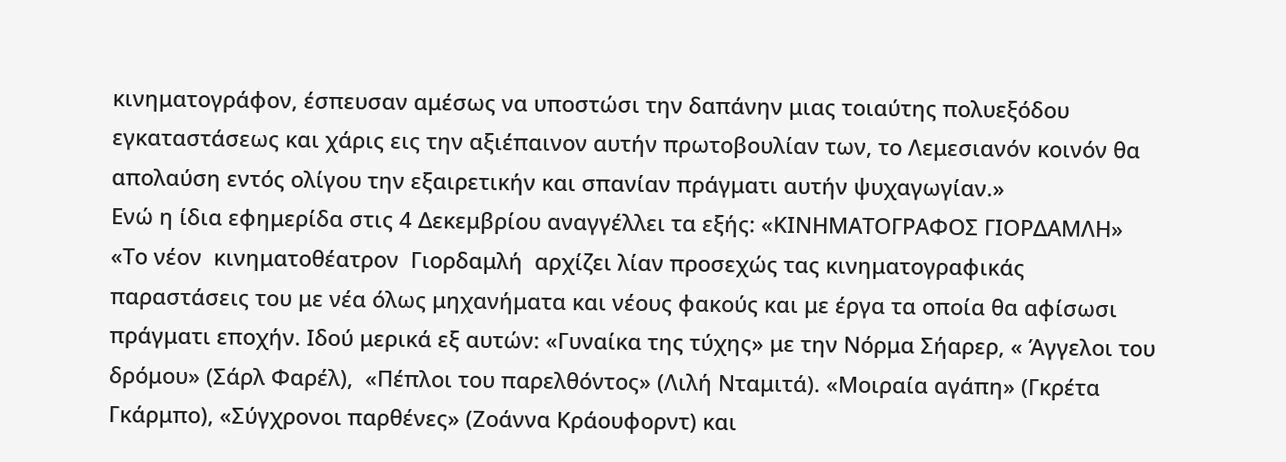κινηματογράφον, έσπευσαν αμέσως να υποστώσι την δαπάνην μιας τοιαύτης πολυεξόδου εγκαταστάσεως και χάρις εις την αξιέπαινον αυτήν πρωτοβουλίαν των, το Λεμεσιανόν κοινόν θα απολαύση εντός ολίγου την εξαιρετικήν και σπανίαν πράγματι αυτήν ψυχαγωγίαν.»
Ενώ η ίδια εφημερίδα στις 4 Δεκεμβρίου αναγγέλλει τα εξής: «ΚΙΝΗΜΑΤΟΓΡΑΦΟΣ ΓΙΟΡΔΑΜΛΗ»
«Το νέον  κινηματοθέατρον  Γιορδαμλή  αρχίζει λίαν προσεχώς τας κινηματογραφικάς παραστάσεις του με νέα όλως μηχανήματα και νέους φακούς και με έργα τα οποία θα αφίσωσι πράγματι εποχήν. Ιδού μερικά εξ αυτών: «Γυναίκα της τύχης» με την Νόρμα Σήαρερ, « Άγγελοι του δρόμου» (Σάρλ Φαρέλ),  «Πέπλοι του παρελθόντος» (Λιλή Νταμιτά). «Μοιραία αγάπη» (Γκρέτα Γκάρμπο), «Σύγχρονοι παρθένες» (Ζοάννα Κράουφορντ) και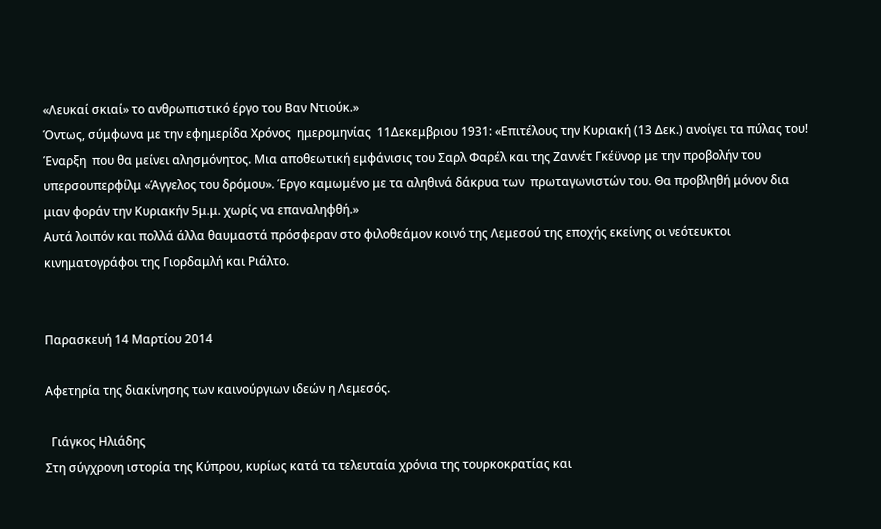«Λευκαί σκιαί» το ανθρωπιστικό έργο του Βαν Ντιούκ.»
Όντως, σύμφωνα με την εφημερίδα Χρόνος  ημερομηνίας  11Δεκεμβριου 1931: «Επιτέλους την Κυριακή (13 Δεκ.) ανοίγει τα πύλας του! Έναρξη  που θα μείνει αλησμόνητος. Μια αποθεωτική εμφάνισις του Σαρλ Φαρέλ και της Ζαννέτ Γκέϋνορ με την προβολήν του υπερσουπερφίλμ «Άγγελος του δρόμου». Έργο καμωμένο με τα αληθινά δάκρυα των  πρωταγωνιστών του. Θα προβληθή μόνον δια μιαν φοράν την Κυριακήν 5μ.μ. χωρίς να επαναληφθή.»
Αυτά λοιπόν και πολλά άλλα θαυμαστά πρόσφεραν στο φιλοθεάμον κοινό της Λεμεσού της εποχής εκείνης οι νεότευκτοι κινηματογράφοι της Γιορδαμλή και Ριάλτο.


Παρασκευή 14 Μαρτίου 2014

Αφετηρία της διακίνησης των καινούργιων ιδεών η Λεμεσός.

  Γιάγκος Ηλιάδης
Στη σύγχρονη ιστορία της Κύπρου, κυρίως κατά τα τελευταία χρόνια της τουρκοκρατίας και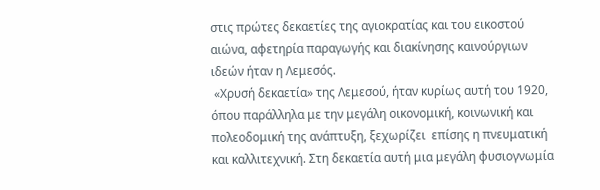στις πρώτες δεκαετίες της αγιοκρατίας και του εικοστού αιώνα, αφετηρία παραγωγής και διακίνησης καινούργιων ιδεών ήταν η Λεμεσός.
 «Χρυσή δεκαετία» της Λεμεσού, ήταν κυρίως αυτή του 1920, όπου παράλληλα με την μεγάλη οικονομική, κοινωνική και πολεοδομική της ανάπτυξη, ξεχωρίζει  επίσης η πνευματική και καλλιτεχνική. Στη δεκαετία αυτή μια μεγάλη φυσιογνωμία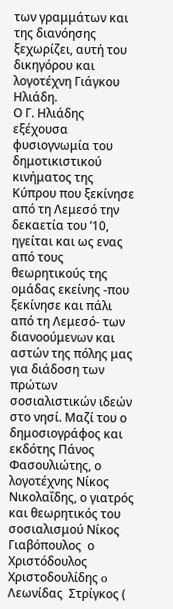των γραμμάτων και της διανόησης ξεχωρίζει, αυτή του δικηγόρου και λογοτέχνη Γιάγκου Ηλιάδη.
Ο Γ. Ηλιάδης εξέχουσα φυσιογνωμία του δημοτικιστικού κινήματος της Κύπρου που ξεκίνησε από τη Λεμεσό την δεκαετία του ’10, ηγείται και ως ενας από τους θεωρητικούς της ομάδας εκείνης -που ξεκίνησε και πάλι από τη Λεμεσό- των διανοούμενων και αστών της πόλης μας για διάδοση των πρώτων σοσιαλιστικών ιδεών στο νησί. Μαζί του ο δημοσιογράφος και εκδότης Πάνος Φασουλιώτης, ο  λογοτέχνης Νίκος Νικολαΐδης, ο γιατρός και θεωρητικός του σοσιαλισμού Νίκος Γιαβόπουλος  ο Χριστόδουλος Χριστοδουλίδης o Λεωνίδας  Στρίγκος (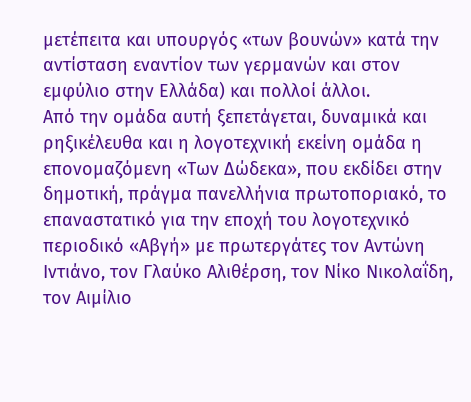μετέπειτα και υπουργός «των βουνών» κατά την αντίσταση εναντίον των γερμανών και στον εμφύλιο στην Ελλάδα) και πολλοί άλλοι.
Από την ομάδα αυτή ξεπετάγεται, δυναμικά και ρηξικέλευθα και η λογοτεχνική εκείνη ομάδα η
επονομαζόμενη «Των Δώδεκα», που εκδίδει στην δημοτική, πράγμα πανελλήνια πρωτοποριακό, το επαναστατικό για την εποχή του λογοτεχνικό περιοδικό «Αβγή» με πρωτεργάτες τον Αντώνη Ιντιάνο, τον Γλαύκο Αλιθέρση, τον Νίκο Νικολαΐδη, τον Αιμίλιο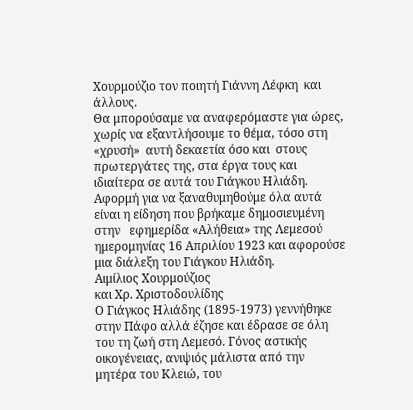Χουρμούζιο τον ποιητή Γιάννη Λέφκη  και άλλους.
Θα μπορούσαμε να αναφερόμαστε για ώρες, χωρίς να εξαντλήσουμε το θέμα, τόσο στη «χρυσή»  αυτή δεκαετία όσο και  στους πρωτεργάτες της, στα έργα τους και ιδιαίτερα σε αυτά του Γιάγκου Ηλιάδη.
Αφορμή για να ξαναθυμηθούμε όλα αυτά είναι η είδηση που βρήκαμε δημοσιευμένη στην   εφημερίδα «Αλήθεια» της Λεμεσού ημερομηνίας 16 Απριλίου 1923 και αφορούσε μια διάλεξη του Γιάγκου Ηλιάδη.
Αιμίλιος Χουρμούζιος
και Χρ. Χριστοδουλίδης
Ο Γιάγκος Ηλιάδης (1895-1973) γεννήθηκε στην Πάφο αλλά έζησε και έδρασε σε όλη του τη ζωή στη Λεμεσό. Γόνος αστικής οικογένειας, ανιψιός μάλιστα από την μητέρα του Κλειώ, του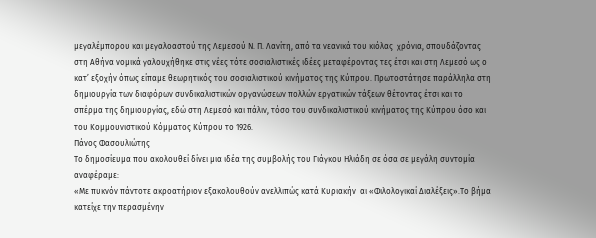μεγαλέμπορου και μεγαλοαστού της Λεμεσού Ν. Π. Λανίτη, από τα νεανικά του κιόλας  χρόνια, σπουδάζοντας στη Αθήνα νομικά γαλουχήθηκε στις νέες τότε σοσιαλιστικές ιδέες μεταφέροντας τες έτσι και στη Λεμεσό ως ο κατ’ εξοχήν όπως είπαμε θεωρητικός του σοσιαλιστικού κινήματος της Κύπρου. Πρωτοστάτησε παράλληλα στη δημιουργία των διαφόρων συνδικαλιστικών οργανώσεων πολλών εργατικών τάξεων θέτοντας έτσι και το σπέρμα της δημιουργίας, εδώ στη Λεμεσό και πάλιν, τόσο του συνδικαλιστικού κινήματος της Κύπρου όσο και του Κομμουνιστικού Κόμματος Κύπρου το 1926.
Πάνος Φασουλιώτης
Το δημοσίευμα που ακολουθεί δίνει μια ιδέα της συμβολής του Γιάγκου Ηλιάδη σε όσα σε μεγάλη συντομία αναφέραμε:
«Με πυκνόν πάντοτε ακροατήριον εξακολουθούν ανελλιπώς κατά Κυριακήν  αι «Φιλολογικαί Διαλέξεις».Το βήμα κατείχε την περασμένην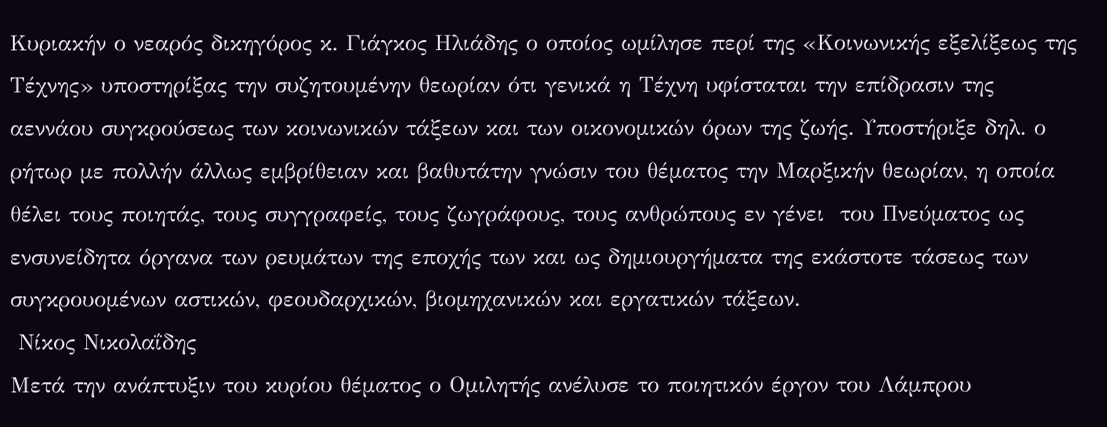Κυριακήν ο νεαρός δικηγόρος κ. Γιάγκος Ηλιάδης ο οποίος ωμίλησε περί της «Κοινωνικής εξελίξεως της Τέχνης» υποστηρίξας την συζητουμένην θεωρίαν ότι γενικά η Τέχνη υφίσταται την επίδρασιν της αεννάου συγκρούσεως των κοινωνικών τάξεων και των οικονομικών όρων της ζωής. Υποστήριξε δηλ. ο ρήτωρ με πολλήν άλλως εμβρίθειαν και βαθυτάτην γνώσιν του θέματος την Μαρξικήν θεωρίαν, η οποία θέλει τους ποιητάς, τους συγγραφείς, τους ζωγράφους, τους ανθρώπους εν γένει  του Πνεύματος ως ενσυνείδητα όργανα των ρευμάτων της εποχής των και ως δημιουργήματα της εκάστοτε τάσεως των συγκρουομένων αστικών, φεουδαρχικών, βιομηχανικών και εργατικών τάξεων.
 Νίκος Νικολαΐδης
Μετά την ανάπτυξιν του κυρίου θέματος ο Ομιλητής ανέλυσε το ποιητικόν έργον του Λάμπρου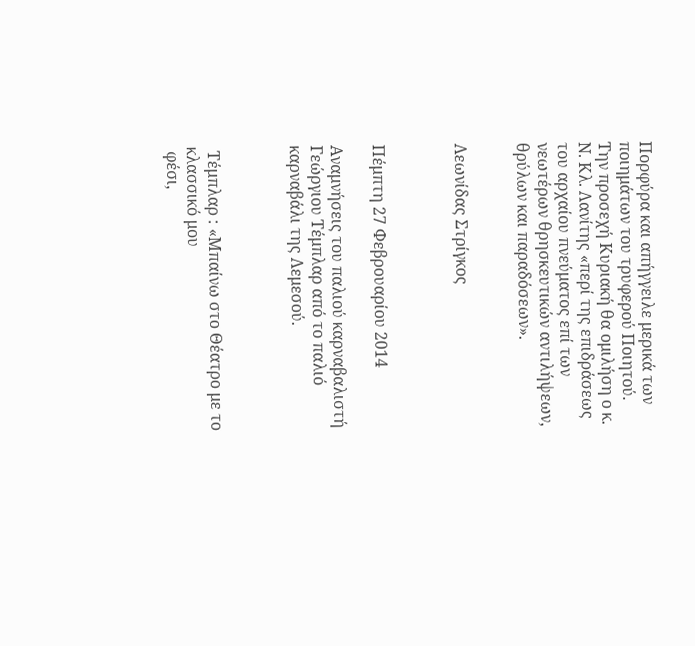Πορφύρα και απήγγειλε μερικά των ποιημάτων του τρυφερού Ποιητού.
Την προσεχή Κυριακή θα ομιλήση ο κ. Ν. Κλ. Λανίτης «περί της επιδράσεως του αρχαίου πνεύματος επί των νεωτέρων θρησκευτικών αντιλήψεων, θρύλων και παραδόσεων».


Λεωνίδας Στρίγκος



Πέμπτη 27 Φεβρουαρίου 2014

Αναμνήσεις του παλιού καρναβαλιστή Γεώργιου Τέμπλαρ από το παλιό καρναβάλι της Λεμεσού.



 Τέμπλαρ : «Μπαίνω στο Θέατρο με το κλασσικό μου
 φέσι,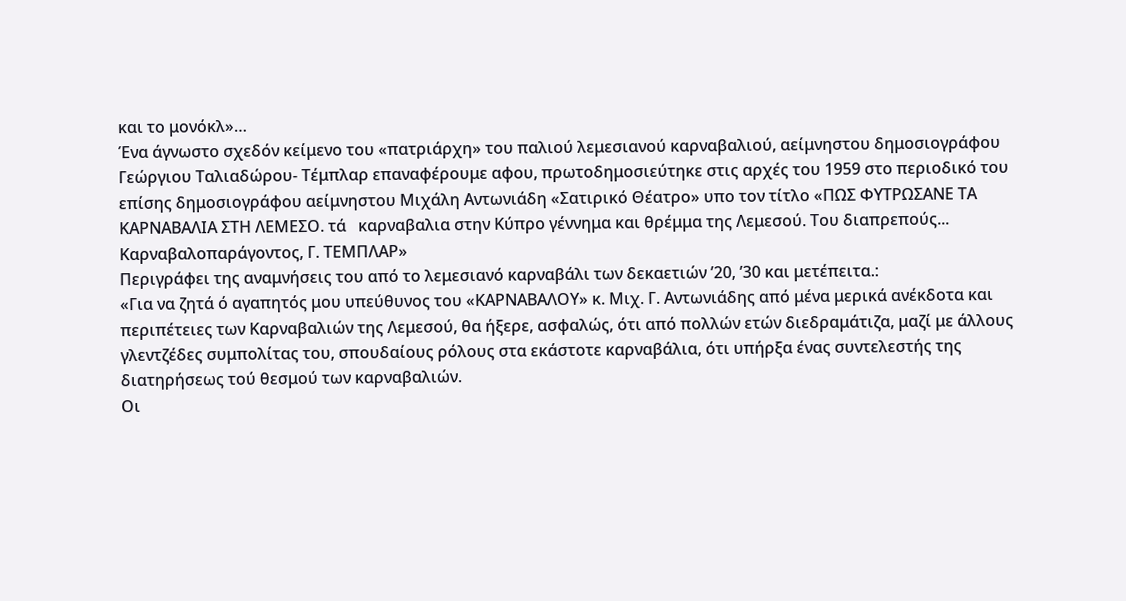και το μονόκλ»…
Ένα άγνωστο σχεδόν κείμενο του «πατριάρχη» του παλιού λεμεσιανού καρναβαλιού, αείμνηστου δημοσιογράφου Γεώργιου Ταλιαδώρου- Τέμπλαρ επαναφέρουμε αφου, πρωτοδημοσιεύτηκε στις αρχές του 1959 στο περιοδικό του επίσης δημοσιογράφου αείμνηστου Μιχάλη Αντωνιάδη «Σατιρικό Θέατρο» υπο τον τίτλο «ΠΩΣ ΦΥΤΡΩΣΑΝΕ ΤΑ ΚΑΡΝΑΒΑΛΙΑ ΣΤΗ ΛΕΜΕΣΟ. τά   καρναβαλια στην Κύπρο γέννημα και θρέμμα της Λεμεσού. Του διαπρεπούς... Καρναβαλοπαράγοντος, Γ. ΤΕΜΠΛΑΡ»
Περιγράφει της αναμνήσεις του από το λεμεσιανό καρναβάλι των δεκαετιών ’20, ’30 και μετέπειτα.:
«Για να ζητά ό αγαπητός μου υπεύθυνος του «ΚΑΡΝΑΒΑΛΟΥ» κ. Μιχ. Γ. Αντωνιάδης από μένα μερικά ανέκδοτα και περιπέτειες των Καρναβαλιών της Λεμεσού, θα ήξερε, ασφαλώς, ότι από πολλών ετών διεδραμάτιζα, μαζί με άλλους γλεντζέδες συμπολίτας του, σπουδαίους ρόλους στα εκάστοτε καρναβάλια, ότι υπήρξα ένας συντελεστής της διατηρήσεως τού θεσμού των καρναβαλιών.
Οι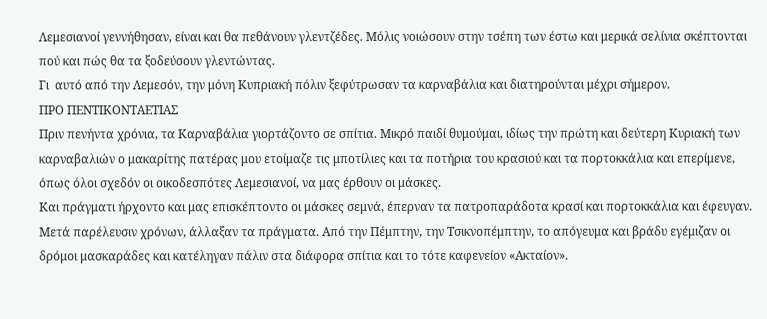Λεμεσιανοί γεννήθησαν, είναι και θα πεθάνουν γλεντζέδες. Μόλις νοιώσουν στην τσέπη των έστω και μερικά σελίνια σκέπτονται πού και πώς θα τα ξοδεύσουν γλεντώντας.
Γι  αυτό από την Λεμεσόν, την μόνη Κυπριακή πόλιν ξεφύτρωσαν τα καρναβάλια και διατηρούνται μέχρι σήμερον.
ΠΡΟ ΠΕΝΤΙΚΟΝΤΑΕΤΙΑΣ
Πριν πενήντα χρόνια, τα Καρναβάλια γιορτάζοντο σε σπίτια. Μικρό παιδί θυμούμαι, ιδίως την πρώτη και δεύτερη Κυριακή των καρναβαλιών ο μακαρίτης πατέρας μου ετοίμαζε τις μποτίλιες και τα ποτήρια του κρασιού και τα πορτοκκάλια και επερίμενε, όπως όλοι σχεδόν οι οικοδεσπότες Λεμεσιανοί, να μας έρθουν οι μάσκες.
Και πράγματι ήρχοντο και μας επισκέπτοντο οι μάσκες σεμνά, έπερναν τα πατροπαράδοτα κρασί και πορτοκκάλια και έφευγαν. Μετά παρέλευσιν χρόνων, άλλαξαν τα πράγματα. Από την Πέμπτην, την Τσικνοπέμπτην, το απόγευμα και βράδυ εγέμιζαν οι δρόμοι μασκαράδες και κατέληγαν πάλιν στα διάφορα σπίτια και το τότε καφενείον «Ακταίον».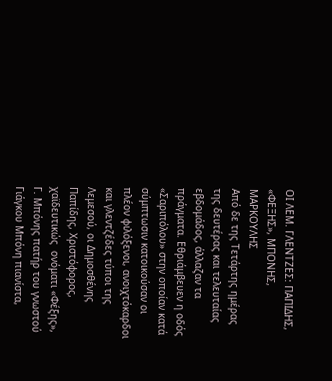ΟΙ ΛΕΜ. ΓΛΕΝΤΖΕΣ: ΠΑΠΙΔΗΣ, «ΦΕΞΗΣ», ΜΠΟΝΗΣ, ΜΑΡΚΟΥΛΗΣ
Από δε της Τετάρτης ημέρας της δευτέρας και τελευταίας εβδομάδος, άλλαζαν τα πράγματα. Εθριάμβευεν η οδός «Σαριπόλου» στην οποίαν κατά σύμπτωσιν κατοικούσαν οι πλέον φιλόξενοι, ανοιχτόκαρδοι και γλεντζέδες τύποι της Λεμεσού, οι Δημοσθένης Παπίδης, Χριστόφορος, χαϊδευτικώς  ονόματι «Φέξης», Γ. Μπόνης πατήρ του γνωστού Γιάγκου Μπόνη πιανίστα,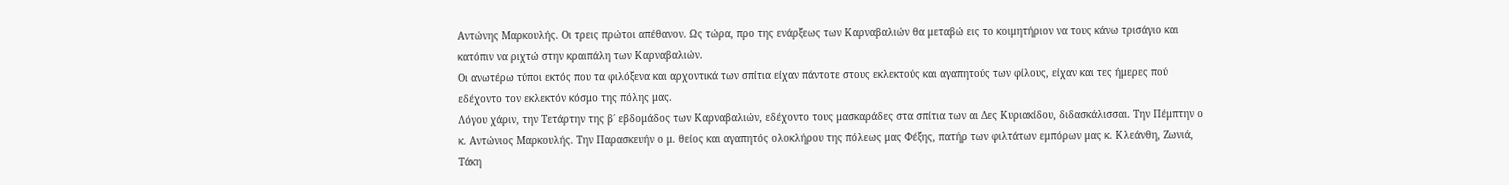Αντώνης Μαρκουλής. Οι τρεις πρώτοι απέθανον. Ως τώρα, προ της ενάρξεως των Καρναβαλιών θα μεταβώ εις το κοιμητήριον να τους κάνω τρισάγιο και κατόπιν να ριχτώ στην κραιπάλη των Καρναβαλιών.
Οι ανωτέρω τύποι εκτός που τα φιλόξενα και αρχοντικά των σπίτια είχαν πάντοτε στους εκλεκτούς και αγαπητούς των φίλους, είχαν και τες ήμερες πού εδέχοντο τον εκλεκτόν κόσμο της πόλης μας.
Λόγου χάριν, την Τετάρτην της β΄ εβδομάδος των Καρναβαλιών, εδέχοντο τους μασκαράδες στα σπίτια των αι Δες Κυριακίδου, διδασκάλισσαι. Την Πέμπτην ο κ. Αντώνιος Μαρκουλής. Την Παρασκευήν ο μ. θείος και αγαπητός ολοκλήρου της πόλεως μας Φέξης, πατήρ των φιλτάτων εμπόρων μας κ. Κλεάνθη, Ζωνιά, Τάκη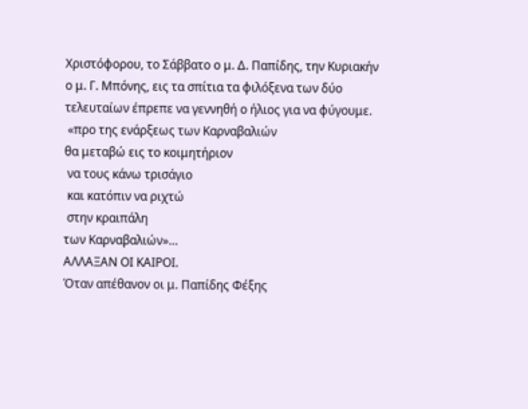Χριστόφορου, το Σάββατο ο μ. Δ. Παπίδης, την Κυριακήν ο μ. Γ. Μπόνης, εις τα σπίτια τα φιλόξενα των δύο τελευταίων έπρεπε να γεννηθή ο ήλιος για να φύγουμε.
 «προ της ενάρξεως των Καρναβαλιών
θα μεταβώ εις το κοιμητήριον
 να τους κάνω τρισάγιο
 και κατόπιν να ριχτώ
 στην κραιπάλη
των Καρναβαλιών»…
ΑΛΛΑΞΑΝ ΟΙ ΚΑΙΡΟΙ.
Όταν απέθανον οι μ. Παπίδης Φέξης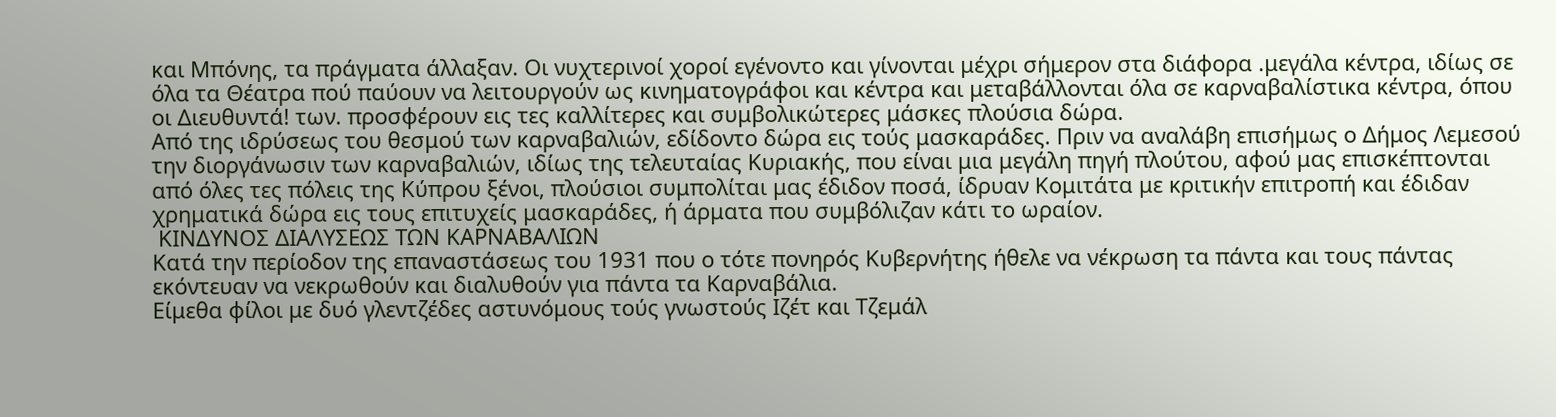και Μπόνης, τα πράγματα άλλαξαν. Οι νυχτερινοί χοροί εγένοντο και γίνονται μέχρι σήμερον στα διάφορα .μεγάλα κέντρα, ιδίως σε όλα τα Θέατρα πού παύουν να λειτουργούν ως κινηματογράφοι και κέντρα και μεταβάλλονται όλα σε καρναβαλίστικα κέντρα, όπου οι Διευθυντά! των. προσφέρουν εις τες καλλίτερες και συμβολικώτερες μάσκες πλούσια δώρα.
Από της ιδρύσεως του θεσμού των καρναβαλιών, εδίδοντο δώρα εις τούς μασκαράδες. Πριν να αναλάβη επισήμως ο Δήμος Λεμεσού την διοργάνωσιν των καρναβαλιών, ιδίως της τελευταίας Κυριακής, που είναι μια μεγάλη πηγή πλούτου, αφού μας επισκέπτονται από όλες τες πόλεις της Κύπρου ξένοι, πλούσιοι συμπολίται μας έδιδον ποσά, ίδρυαν Κομιτάτα με κριτικήν επιτροπή και έδιδαν χρηματικά δώρα εις τους επιτυχείς μασκαράδες, ή άρματα που συμβόλιζαν κάτι το ωραίον.
 ΚΙΝΔΥΝΟΣ ΔΙΑΛΥΣΕΩΣ ΤΩΝ ΚΑΡΝΑΒΑΛΙΩΝ
Κατά την περίοδον της επαναστάσεως του 1931 που ο τότε πονηρός Κυβερνήτης ήθελε να νέκρωση τα πάντα και τους πάντας εκόντευαν να νεκρωθούν και διαλυθούν για πάντα τα Καρναβάλια.
Είμεθα φίλοι με δυό γλεντζέδες αστυνόμους τούς γνωστούς Ιζέτ και Τζεμάλ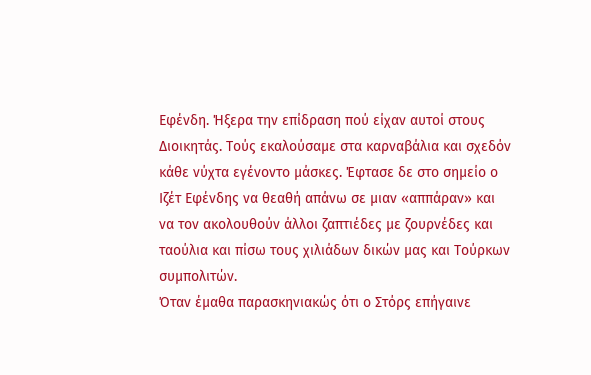Εφένδη. Ήξερα την επίδραση πού είχαν αυτοί στους Διοικητάς. Τούς εκαλούσαμε στα καρναβάλια και σχεδόν κάθε νύχτα εγένοντο μάσκες. Έφτασε δε στο σημείο ο Ιζέτ Εφένδης να θεαθή απάνω σε μιαν «αππάραν» και να τον ακολουθούν άλλοι ζαπτιέδες με ζουρνέδες και ταούλια και πίσω τους χιλιάδων δικών μας και Τούρκων συμπολιτών.
Όταν έμαθα παρασκηνιακώς ότι ο Στόρς επήγαινε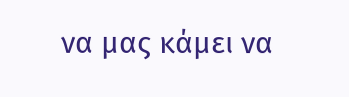να μας κάμει να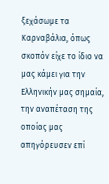ξεχάσωμε τα Καρναβάλια, όπως σκοπόν είχε το ίδιο να μας κάμει για την Ελληνικήν μας σημαία, την αναπέταση της οποίας μας απηγόρευσεν επί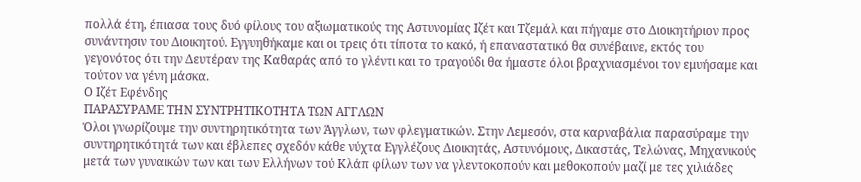πολλά έτη, έπιασα τους δυό φίλους του αξιωματικούς της Αστυνομίας Ιζέτ και Τζεμάλ και πήγαμε στο Διοικητήριον προς συνάντησιν του Διοικητού. Εγγυηθήκαμε και οι τρεις ότι τίποτα το κακό, ή επαναστατικό θα συνέβαινε, εκτός του γεγονότος ότι την Δευτέραν της Καθαράς από το γλέντι και το τραγούδι θα ήμαστε όλοι βραχνιασμένοι τον εμυήσαμε και τούτον να γένη μάσκα.
Ο Ιζέτ Εφένδης
ΠΑΡΑΣΥΡΑΜΕ ΤΗΝ ΣΥΝΤΡΗΤΙΚΟΤΗΤΑ ΤΩΝ ΑΓΓΛΩΝ
Όλοι γνωρίζουμε την συντηρητικότητα των Άγγλων, των φλεγματικών. Στην Λεμεσόν, στα καρναβάλια παρασύραμε την συντηρητικότητά των και έβλεπες σχεδόν κάθε νύχτα Εγγλέζους Διοικητάς, Αστυνόμους, Δικαστάς, Τελώνας, Μηχανικούς μετά των γυναικών των και των Ελλήνων τού Κλάπ φίλων των να γλεντοκοπούν και μεθοκοπούν μαζί με τες χιλιάδες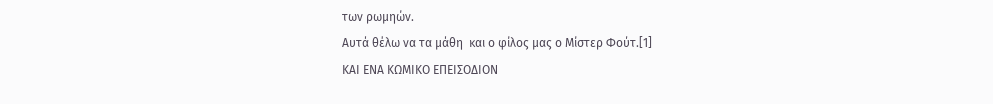των ρωμηών.
Αυτά θέλω να τα μάθη  και ο φίλος μας ο Μίστερ Φούτ.[1]
ΚΑΙ ΕΝΑ ΚΩΜΙΚΟ ΕΠΕΙΣΟΔΙΟΝ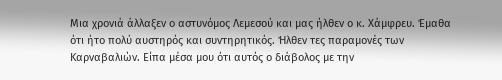Μια χρονιά άλλαξεν ο αστυνόμος Λεμεσού και μας ήλθεν ο κ. Χάμφρευ. Έμαθα ότι ήτο πολύ αυστηρός και συντηρητικός. Ήλθεν τες παραμονές των Καρναβαλιών. Είπα μέσα μου ότι αυτός ο διάβολος με την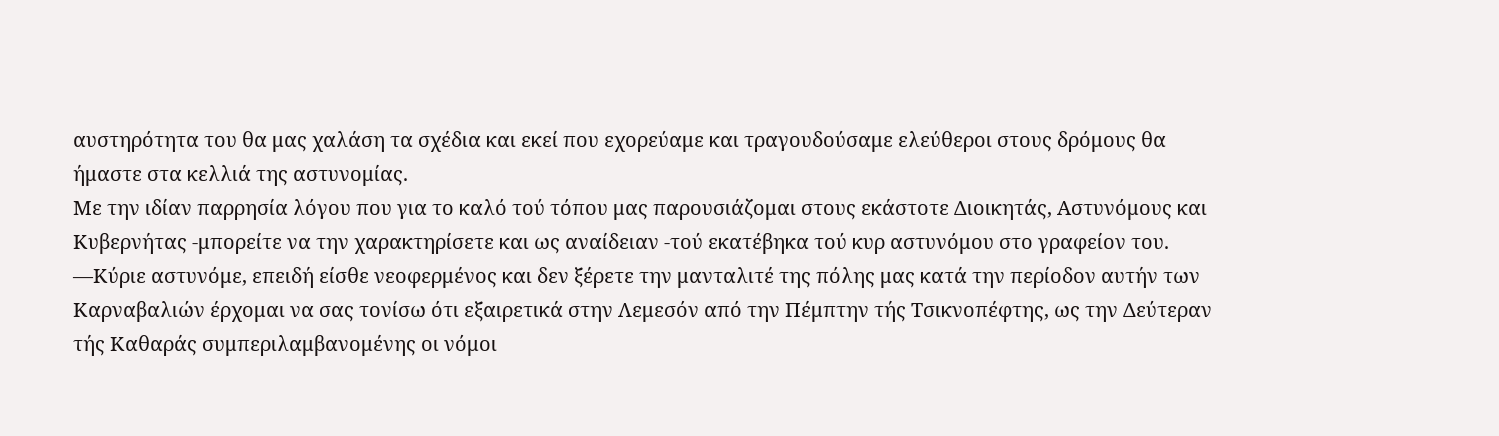αυστηρότητα του θα μας χαλάση τα σχέδια και εκεί που εχορεύαμε και τραγουδούσαμε ελεύθεροι στους δρόμους θα ήμαστε στα κελλιά της αστυνομίας.
Με την ιδίαν παρρησία λόγου που για το καλό τού τόπου μας παρουσιάζομαι στους εκάστοτε Διοικητάς, Αστυνόμους και Κυβερνήτας -μπορείτε να την χαρακτηρίσετε και ως αναίδειαν -τού εκατέβηκα τού κυρ αστυνόμου στο γραφείον του.
—Κύριε αστυνόμε, επειδή είσθε νεοφερμένος και δεν ξέρετε την μανταλιτέ της πόλης μας κατά την περίοδον αυτήν των Καρναβαλιών έρχομαι να σας τονίσω ότι εξαιρετικά στην Λεμεσόν από την Πέμπτην τής Τσικνοπέφτης, ως την Δεύτεραν τής Καθαράς συμπεριλαμβανομένης οι νόμοι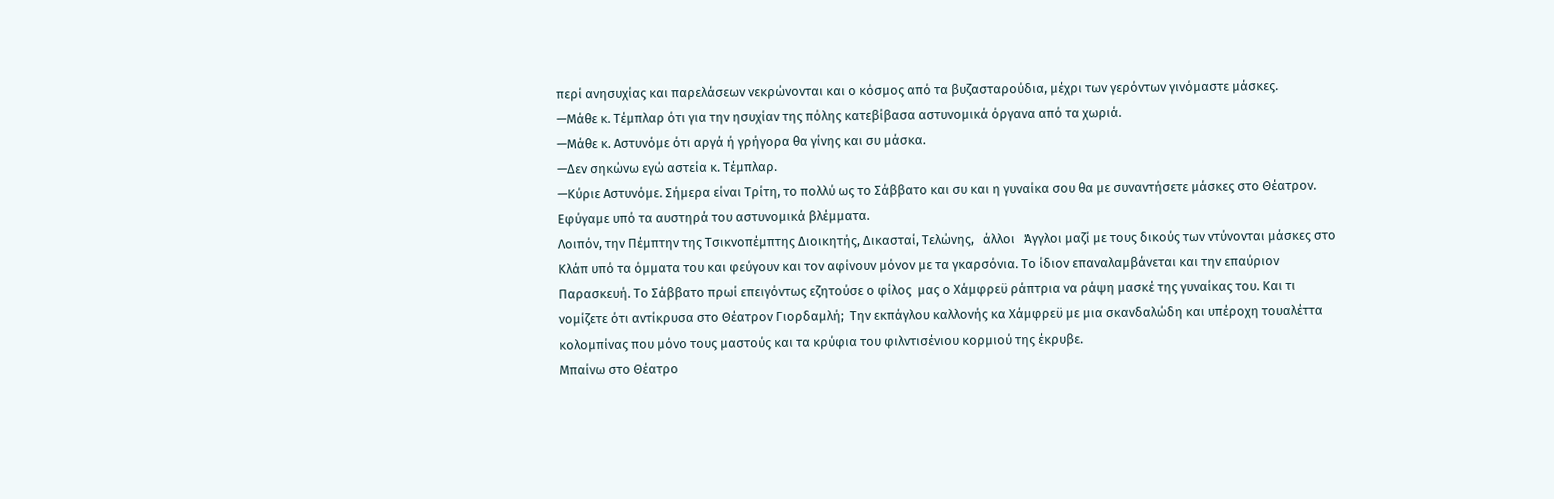περί ανησυχίας και παρελάσεων νεκρώνονται και ο κόσμος από τα βυζασταρούδια, μέχρι των γερόντων γινόμαστε μάσκες.
—Μάθε κ. Τέμπλαρ ότι για την ησυχίαν της πόλης κατεβίβασα αστυνομικά όργανα από τα χωριά.
—Μάθε κ. Αστυνόμε ότι αργά ή γρήγορα θα γίνης και συ μάσκα.
—Δεν σηκώνω εγώ αστεία κ. Τέμπλαρ.
—Κύριε Αστυνόμε. Σήμερα είναι Τρίτη, το πολλύ ως το Σάββατο και συ και η γυναίκα σου θα με συναντήσετε μάσκες στο Θέατρον.
Εφύγαμε υπό τα αυστηρά του αστυνομικά βλέμματα.
Λοιπόν, την Πέμπτην της Τσικνοπέμπτης Διοικητής, Δικασταί, Τελώνης,   άλλοι   Άγγλοι μαζί με τους δικούς των ντύνονται μάσκες στο Κλάπ υπό τα όμματα του και φεύγουν και τον αφίνουν μόνον με τα γκαρσόνια. Το ίδιον επαναλαμβάνεται και την επαύριον Παρασκευή. Το Σάββατο πρωί επειγόντως εζητούσε ο φίλος  μας ο Χάμφρεϋ ράπτρια να ράψη μασκέ της γυναίκας του. Και τι νομίζετε ότι αντίκρυσα στο Θέατρον Γιορδαμλή;  Την εκπάγλου καλλονής κα Χάμφρεϋ με μια σκανδαλώδη και υπέροχη τουαλέττα κολομπίνας που μόνο τους μαστούς και τα κρύφια του φιλντισένιου κορμιού της έκρυβε.
Μπαίνω στο Θέατρο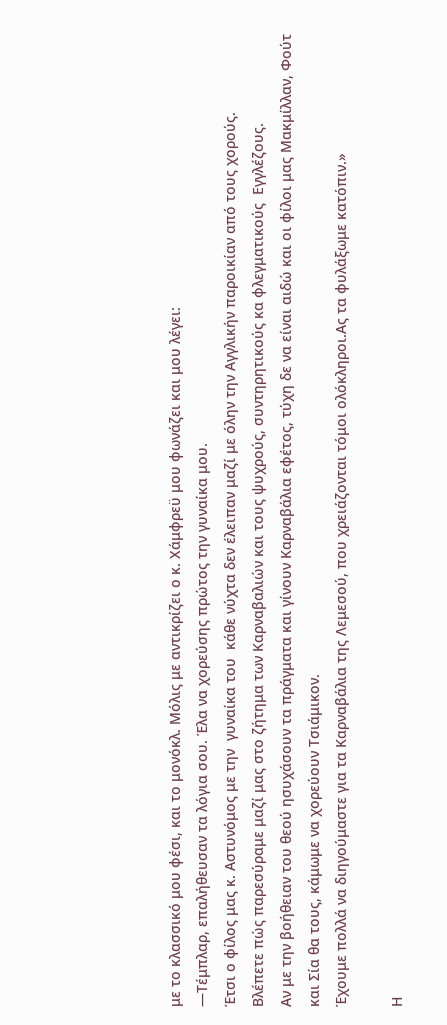με το κλασσικό μου φέσι, και το μονόκλ. Μόλις με αντικρίζει ο κ. Χάμφρεϋ μου φωνάζει και μου λέγει:
—Τέμπλαρ, επαλήθευσαν τα λόγια σου. Έλα να χορεύσης πρώτος την γυναίκα μου.
Έτσι ο φίλος μας κ. Αστυνόμος με την  γυναίκα του  κάθε νύχτα δεν έλειπαν μαζί με όλην την Αγγλικήν παροικίαν από τους χορούς.
Βλέπετε πώς παρεσύραμε μαζί μας στο ζήτημα των Καρναβαλιών και τους ψυχρούς, συντηρητικούς κα φλεγματικούς  Εγγλέζους.
Αν με την βοήθειαν του θεού ησυχάσουν τα πράγματα και γίνουν Καρναβάλια εφέτος, τύχη δε να είναι αιδώ και οι φίλοι μας Μακμίλλαν, Φούτ και Σία θα τους, κάμωμε να χορεύουν Τσιάμικον.
Έχουμε πολλά να διηγούμαστε για τα Καρναβάλια της Λεμεσού, που χρειάζονται τόμοι ολόκληροι.Ας τα φυλάξωμε κατόπιν.»

Η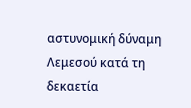αστυνομική δύναμη Λεμεσού κατά τη δεκαετία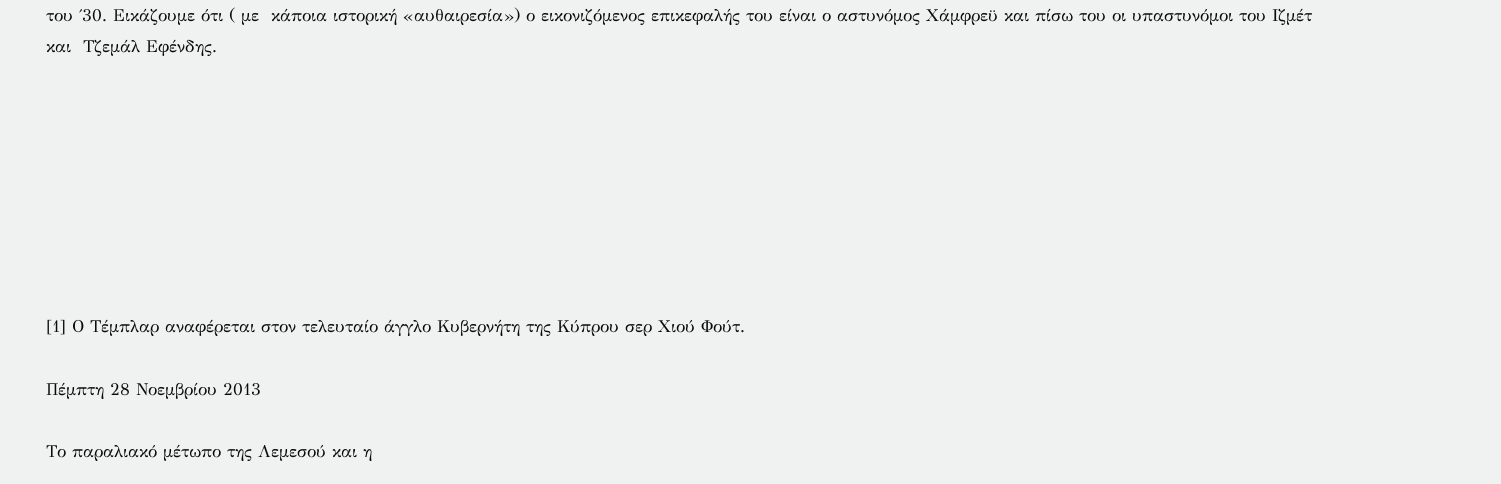του ΄30. Εικάζουμε ότι ( με  κάποια ιστορική «αυθαιρεσία») ο εικονιζόμενος επικεφαλής του είναι ο αστυνόμος Χάμφρεϋ και πίσω του οι υπαστυνόμοι του Ιζμέτ και  Τζεμάλ Εφένδης.








[1] Ο Τέμπλαρ αναφέρεται στον τελευταίο άγγλο Κυβερνήτη της Κύπρου σερ Χιού Φούτ.

Πέμπτη 28 Νοεμβρίου 2013

Το παραλιακό μέτωπο της Λεμεσού και η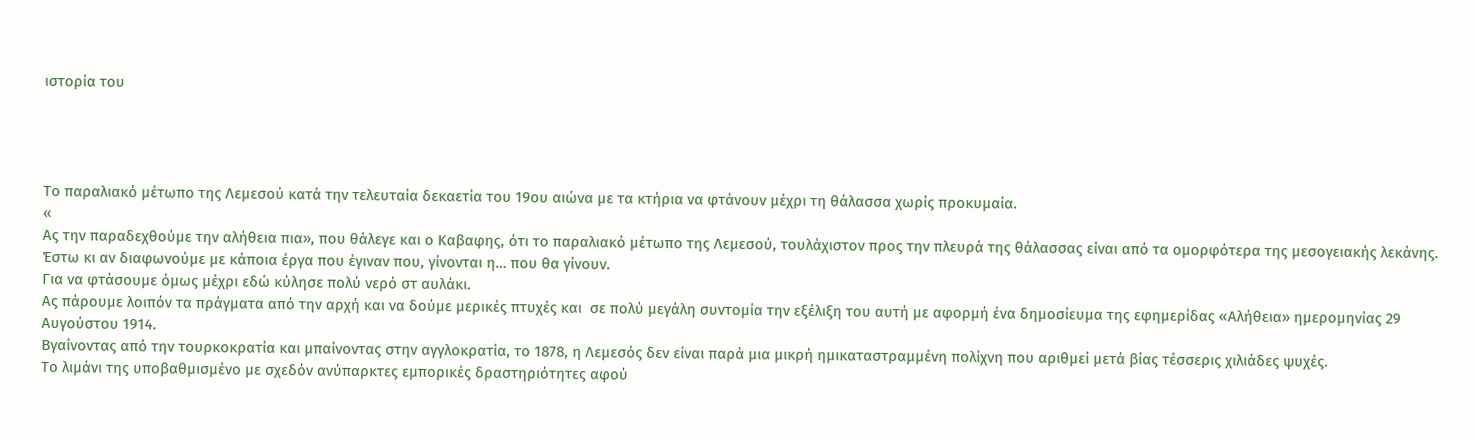ιστορία του




Το παραλιακό μέτωπο της Λεμεσού κατά την τελευταία δεκαετία του 19ου αιώνα με τα κτήρια να φτάνουν μέχρι τη θάλασσα χωρίς προκυμαία.
«
Aς την παραδεχθούμε την αλήθεια πια», που θάλεγε και ο Καβαφης, ότι το παραλιακό μέτωπο της Λεμεσού, τουλάχιστον προς την πλευρά της θάλασσας είναι από τα ομορφότερα της μεσογειακής λεκάνης.
Έστω κι αν διαφωνούμε με κάποια έργα που έγιναν που, γίνονται η… που θα γίνουν.
Για να φτάσουμε όμως μέχρι εδώ κύλησε πολύ νερό στ αυλάκι.
Ας πάρουμε λοιπόν τα πράγματα από την αρχή και να δούμε μερικές πτυχές και  σε πολύ μεγάλη συντομία την εξέλιξη του αυτή με αφορμή ένα δημοσίευμα της εφημερίδας «Αλήθεια» ημερομηνίας 29 Αυγούστου 1914.
Βγαίνοντας από την τουρκοκρατία και μπαίνοντας στην αγγλοκρατία, το 1878, η Λεμεσός δεν είναι παρά μια μικρή ημικαταστραμμένη πολίχνη που αριθμεί μετά βίας τέσσερις χιλιάδες ψυχές.
Το λιμάνι της υποβαθμισμένο με σχεδόν ανύπαρκτες εμπορικές δραστηριότητες αφού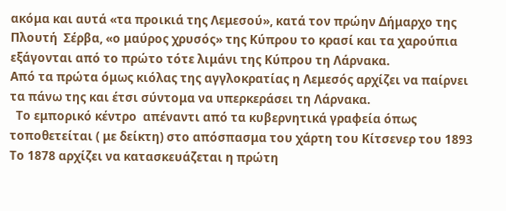ακόμα και αυτά «τα προικιά της Λεμεσού», κατά τον πρώην Δήμαρχο της Πλουτή  Σέρβα, «ο μαύρος χρυσός» της Κύπρου το κρασί και τα χαρούπια εξάγονται από το πρώτο τότε λιμάνι της Κύπρου τη Λάρνακα.
Από τα πρώτα όμως κιόλας της αγγλοκρατίας η Λεμεσός αρχίζει να παίρνει τα πάνω της και έτσι σύντομα να υπερκεράσει τη Λάρνακα.
  Το εμπορικό κέντρο  απέναντι από τα κυβερνητικά γραφεία όπως τοποθετείται ( με δείκτη) στο απόσπασμα του χάρτη του Κίτσενερ του 1893
Το 1878 αρχίζει να κατασκευάζεται η πρώτη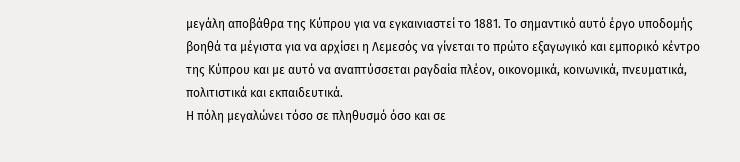μεγάλη αποβάθρα της Κύπρου για να εγκαινιαστεί το 1881. Το σημαντικό αυτό έργο υποδομής βοηθά τα μέγιστα για να αρχίσει η Λεμεσός να γίνεται το πρώτο εξαγωγικό και εμπορικό κέντρο της Κύπρου και με αυτό να αναπτύσσεται ραγδαία πλέον, οικονομικά, κοινωνικά, πνευματικά, πολιτιστικά και εκπαιδευτικά.
Η πόλη μεγαλώνει τόσο σε πληθυσμό όσο και σε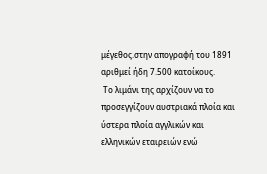μέγεθος.στην απογραφή του 1891 αριθμεί ήδη 7.500 κατοίκους.
 Το λιμάνι της αρχίζουν να το προσεγγίζουν αυστριακά πλοία και ύστερα πλοία αγγλικών και ελληνικών εταιρειών ενώ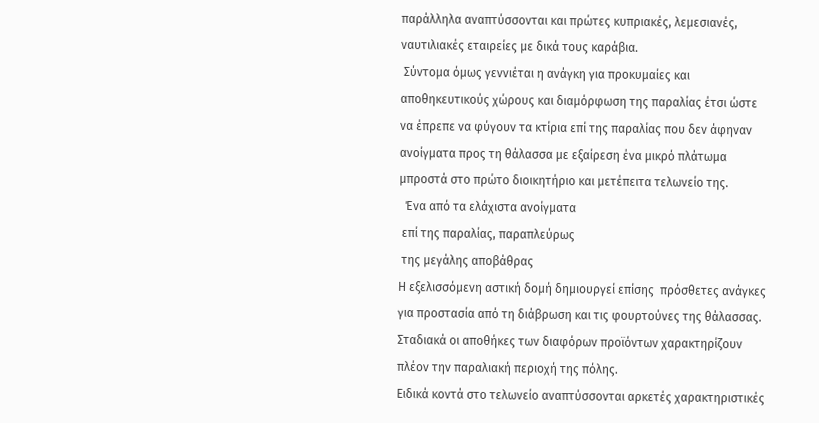παράλληλα αναπτύσσονται και πρώτες κυπριακές, λεμεσιανές, ναυτιλιακές εταιρείες με δικά τους καράβια.
 Σύντομα όμως γεννιέται η ανάγκη για προκυμαίες και  αποθηκευτικούς χώρους και διαμόρφωση της παραλίας έτσι ώστε να έπρεπε να φύγουν τα κτίρια επί της παραλίας που δεν άφηναν ανοίγματα προς τη θάλασσα με εξαίρεση ένα μικρό πλάτωμα μπροστά στο πρώτο διοικητήριο και μετέπειτα τελωνείο της.
  Ένα από τα ελάχιστα ανοίγματα
 επί της παραλίας, παραπλεύρως
 της μεγάλης αποβάθρας
Η εξελισσόμενη αστική δομή δημιουργεί επίσης  πρόσθετες ανάγκες για προστασία από τη διάβρωση και τις φουρτούνες της θάλασσας.
Σταδιακά οι αποθήκες των διαφόρων προϊόντων χαρακτηρίζουν πλέον την παραλιακή περιοχή της πόλης.
Ειδικά κοντά στο τελωνείο αναπτύσσονται αρκετές χαρακτηριστικές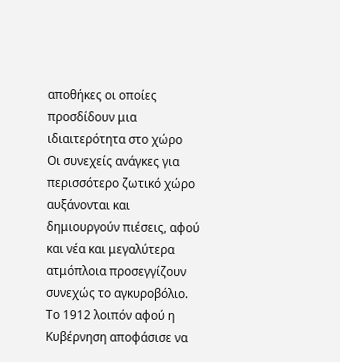αποθήκες οι οποίες προσδίδουν μια ιδιαιτερότητα στο χώρο
Οι συνεχείς ανάγκες για περισσότερο ζωτικό χώρο αυξάνονται και δημιουργούν πιέσεις, αφού και νέα και μεγαλύτερα ατμόπλοια προσεγγίζουν συνεχώς το αγκυροβόλιο.
Το 1912 λοιπόν αφού η Κυβέρνηση αποφάσισε να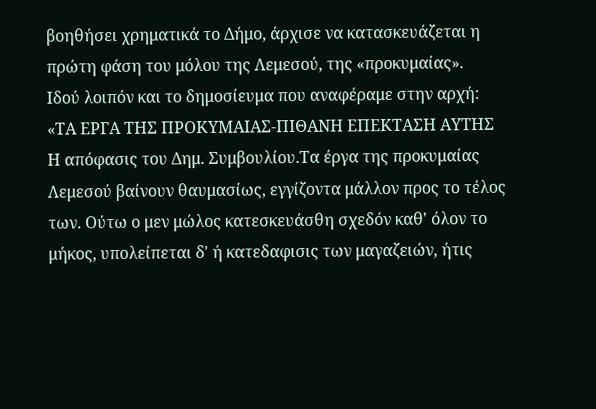βοηθήσει χρηματικά το Δήμο, άρχισε να κατασκευάζεται η πρώτη φάση του μόλου της Λεμεσού, της «προκυμαίας».
Ιδού λοιπόν και το δημοσίευμα που αναφέραμε στην αρχή:
«ΤΑ ΕΡΓΑ ΤΗΣ ΠΡΟΚΥΜΑΙΑΣ-ΠΙΘΑΝΗ ΕΠΕΚΤΑΣΗ ΑΥΤΗΣ
Η απόφασις του Δημ. Συμβουλίου.Τα έργα της προκυμαίας Λεμεσού βαίνουν θαυμασίως, εγγίζοντα μάλλον προς το τέλος των. Ούτω ο μεν μώλος κατεσκευάσθη σχεδόν καθ' όλον το μήκος, υπολείπεται δ' ή κατεδαφισις των μαγαζειών, ήτις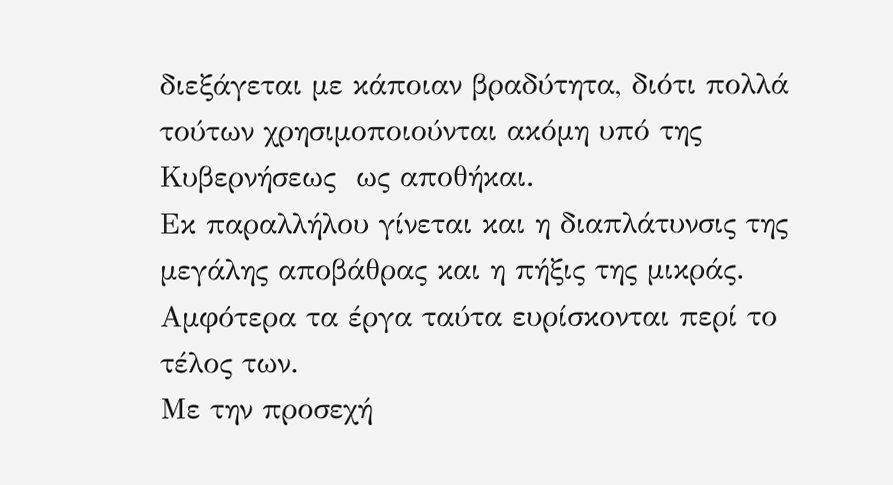διεξάγεται με κάποιαν βραδύτητα, διότι πολλά τούτων χρησιμοποιούνται ακόμη υπό της Κυβερνήσεως  ως αποθήκαι.
Εκ παραλλήλου γίνεται και η διαπλάτυνσις της μεγάλης αποβάθρας και η πήξις της μικράς. Αμφότερα τα έργα ταύτα ευρίσκονται περί το τέλος των.
Με την προσεχή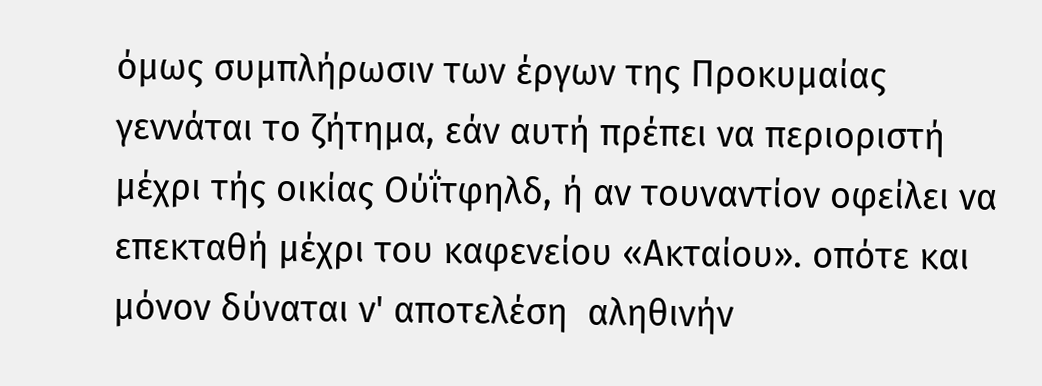όμως συμπλήρωσιν των έργων της Προκυμαίας γεννάται το ζήτημα, εάν αυτή πρέπει να περιοριστή μέχρι τής οικίας Ούΐτφηλδ, ή αν τουναντίον οφείλει να επεκταθή μέχρι του καφενείου «Ακταίου». οπότε και μόνον δύναται ν' αποτελέση  αληθινήν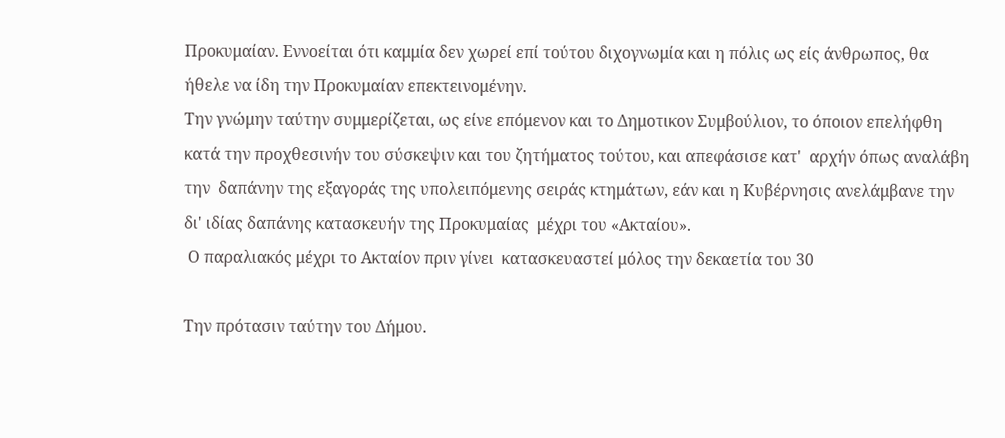Προκυμαίαν. Εννοείται ότι καμμία δεν χωρεί επί τούτου διχογνωμία και η πόλις ως είς άνθρωπος, θα ήθελε να ίδη την Προκυμαίαν επεκτεινομένην.
Την γνώμην ταύτην συμμερίζεται, ως είνε επόμενον και το Δημοτικον Συμβούλιον, το όποιον επελήφθη  κατά την προχθεσινήν του σύσκεψιν και του ζητήματος τούτου, και απεφάσισε κατ'  αρχήν όπως αναλάβη  την  δαπάνην της εξαγοράς της υπολειπόμενης σειράς κτημάτων, εάν και η Κυβέρνησις ανελάμβανε την δι' ιδίας δαπάνης κατασκευήν της Προκυμαίας  μέχρι του «Ακταίου».
 Ο παραλιακός μέχρι το Ακταίον πριν γίνει  κατασκευαστεί μόλος την δεκαετία του 30

Την πρότασιν ταύτην του Δήμου.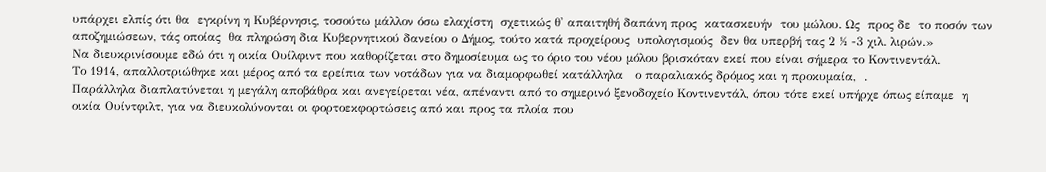υπάρχει ελπίς ότι θα  εγκρίνη η Κυβέρνησις, τοσούτω μάλλον όσω ελαχίστη  σχετικώς θ' απαιτηθή δαπάνη προς  κατασκευήν  του μώλου. Ως  προς δε  το ποσόν των αποζημιώσεων, τάς οποίας  θα πληρώση δια Κυβερνητικού δανείου ο Δήμος, τούτο κατά προχείρους  υπολογισμούς  δεν θα υπερβή τας 2 ½ -3 χιλ. λιρών.»
Να διευκρινίσουμε εδώ ότι η οικία Ουίλφιντ που καθορίζεται στο δημοσίευμα ως το όριο του νέου μόλου βρισκόταν εκεί που είναι σήμερα το Κοντινεντάλ.
Το 1914, απαλλοτριώθηκε και μέρος από τα ερείπια των νοτάδων για να διαμορφωθεί κατάλληλα   ο παραλιακός δρόμος και η προκυμαία,  .
Παράλληλα διαπλατύνεται η μεγάλη αποβάθρα και ανεγείρεται νέα, απέναντι από το σημερινό ξενοδοχείο Κοντινεντάλ, όπου τότε εκεί υπήρχε όπως είπαμε  η οικία Ουίντφιλτ, για να διευκολύνονται οι φορτοεκφορτώσεις από και προς τα πλοία που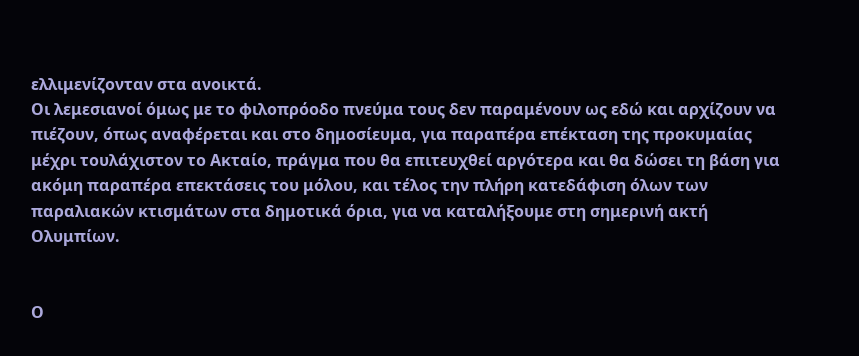ελλιμενίζονταν στα ανοικτά.
Οι λεμεσιανοί όμως με το φιλοπρόοδο πνεύμα τους δεν παραμένουν ως εδώ και αρχίζουν να πιέζουν, όπως αναφέρεται και στο δημοσίευμα, για παραπέρα επέκταση της προκυμαίας μέχρι τουλάχιστον το Ακταίο, πράγμα που θα επιτευχθεί αργότερα και θα δώσει τη βάση για ακόμη παραπέρα επεκτάσεις του μόλου, και τέλος την πλήρη κατεδάφιση όλων των παραλιακών κτισμάτων στα δημοτικά όρια, για να καταλήξουμε στη σημερινή ακτή Ολυμπίων.


Ο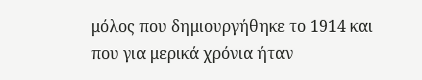μόλος που δημιουργήθηκε το 1914 και που για μερικά χρόνια ήταν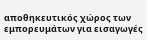αποθηκευτικός χώρος των εμπορευμάτων για εισαγωγές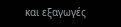και εξαγωγές